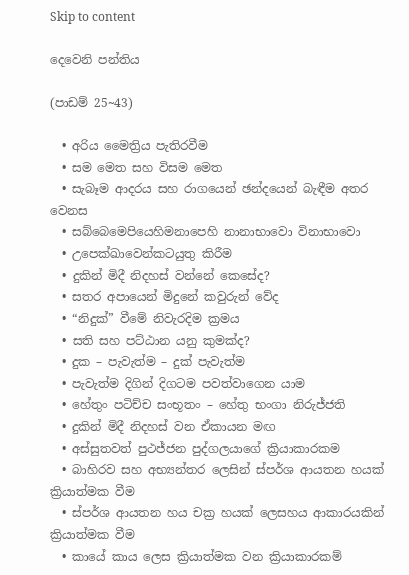Skip to content

දෙවෙනි පන්තිය

(පාඩම් 25~43)

  • අරිය මෛත්‍රිය පැතිරවීම
  • සම මෙත සහ විසම මෙත
  • සැබෑම ආදරය සහ රාගයෙන් ඡන්දයෙන් බැඳීම අතර වෙනස
  • සබ්බෙමෙපියෙහිමනාපෙහි නානාභාවො විනාභාවො
  • උපෙක්ඛාවෙන්කටයුතු කිරීම
  • දුකින් මිදී නිදහස් වන්නේ කෙසේද?
  • සතර අපායෙන් මිදුනේ කවුරුන් වේද
  • “නිදුක්” වීමේ නිවැරදිම ක්‍රමය
  • සති සහ පට්ඨාන යනු කුමක්ද?
  • දුක – පැවැත්ම – දුක් පැවැත්ම
  • පැවැත්ම දිගින් දිගටම පවත්වාගෙන යාම
  • හේතුං පටිච්ච සංභූතං – හේතු භංගා නිරුජ්ජති
  • දුකින් මිදී නිදහස් වන ඒකායන මඟ
  • අස්සුතවත් පුථජ්ජන පුද්ගලයාගේ ක්‍රියාකාරකම
  • බාහිරව සහ අභ්‍යන්තර ලෙසින් ස්පර්ශ ආයතන හයක් ක්‍රියාත්මක වීම
  • ස්පර්ශ ආයතන හය චක්‍ර හයක් ලෙසහය ආකාරයකින් ක්‍රියාත්මක වීම
  • කායේ කාය ලෙස ක්‍රියාත්මක වන ක්‍රියාකාරකම්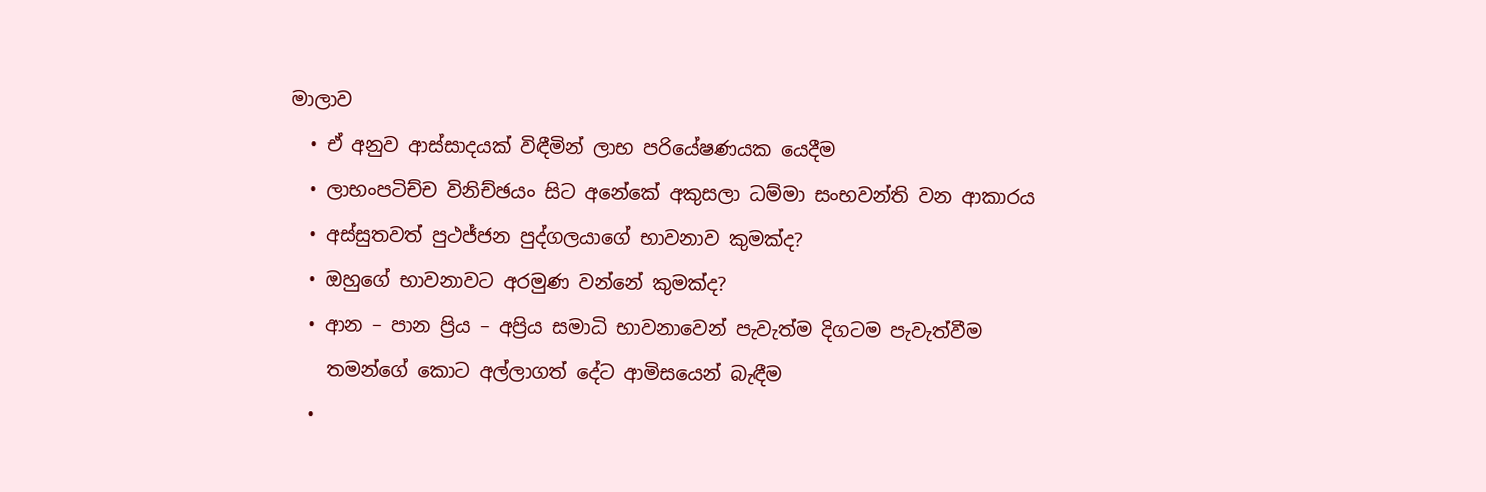මාලාව
  • ඒ අනුව ආස්සාදයක් විඳීමින් ලාභ පරියේෂණයක යෙදීම
  • ලාභංපටිච්ච විනිච්ඡයං සිට අනේකේ අකුසලා ධම්මා සංභවන්ති වන ආකාරය
  • අස්සුතවත් පුථජ්ජන පුද්ගලයාගේ භාවනාව කුමක්ද?
  • ඔහුගේ භාවනාවට අරමුණ වන්නේ කුමක්ද?
  • ආන – පාන ප්‍රිය – අප්‍රිය සමාධි භාවනාවෙන් පැවැත්ම දිගටම පැවැත්වීම
    තමන්ගේ කොට අල්ලාගත් දේට ආමිසයෙන් බැඳීම
  •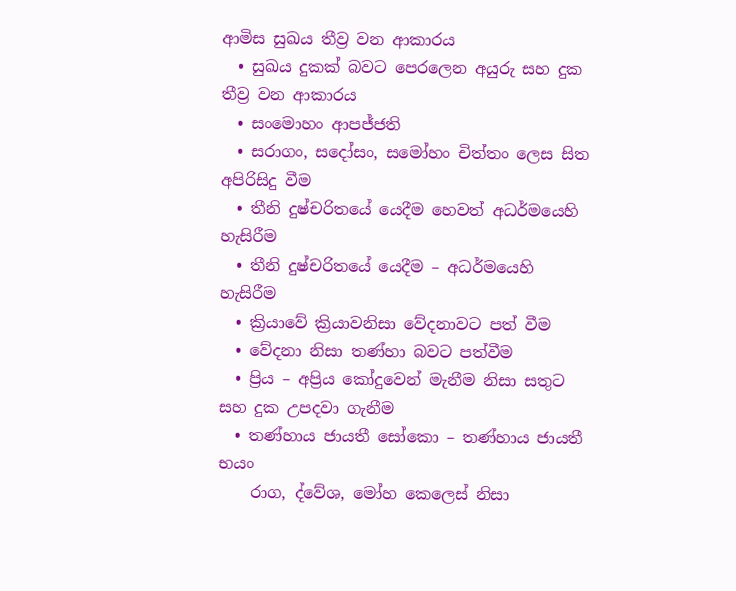ආමිස සුඛය තීව්‍ර වන ආකාරය
  • සුඛය දුකක් බවට පෙරලෙන අයුරු සහ දුක තීව්‍ර වන ආකාරය
  • සංමොහං ආපජ්ජති
  • සරාගං, සදෝසං, සමෝහං චිත්තං ලෙස සිත අපිරිසිදු වීම
  • තීනි දුෂ්චරිතයේ යෙදීම හෙවත් අධර්මයෙහි හැසිරීම
  • තීනි දුෂ්චරිතයේ යෙදීම – අධර්මයෙහි හැසිරීම
  • ක්‍රියාවේ ක්‍රියාවනිසා වේදනාවට පත් වීම
  • වේදනා නිසා තණ්හා බවට පත්වීම
  • ප්‍රිය – අප්‍රිය කෝදුවෙන් මැනීම නිසා සතුට සහ දුක උපදවා ගැනීම
  • තණ්හාය ජායතී සෝකො – තණ්හාය ජායතී භයං
    රාග, ද්වේශ, මෝහ කෙලෙස් නිසා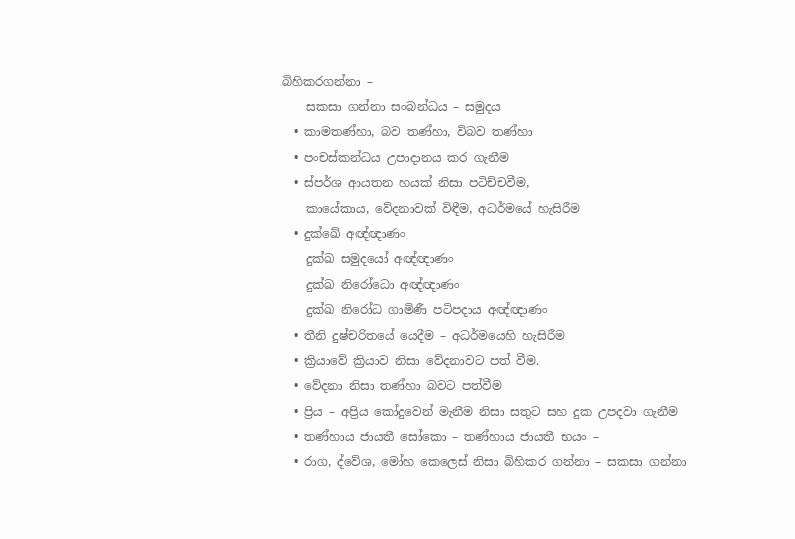බිහිකරගන්නා –
    සකසා ගන්නා සංබන්ධය – සමුදය
  • කාමතණ්හා, බව තණ්හා, විබව තණ්හා
  • පංචස්කන්ධය උපාදානය කර ගැනීම
  • ස්පර්ශ ආයතන හයක් නිසා පටිච්චවීම,
    කායේකාය, වේදනාවක් විඳීම, අධර්මයේ හැසිරීම
  • දුක්ඛේ අඥ්ඥාණං
    දුක්ඛ සමුදයෝ අඥ්ඥාණං
    දුක්ඛ නිරෝධො අඥ්ඥාණං
    දුක්ඛ නිරෝධ ගාමිණී පටිපදාය අඥ්ඥාණං
  • තීනි දුෂ්චරිතයේ යෙදීම – අධර්මයෙහි හැසිරීම
  • ක්‍රියාවේ ක්‍රියාව නිසා වේදනාවට පත් වීම.
  • වේදනා නිසා තණ්හා බවට පත්වීම
  • ප්‍රිය – අප්‍රිය කෝදුවෙන් මැනීම නිසා සතුට සහ දුක උපදවා ගැනීම
  • තණ්හාය ජායතී සෝකො – තණ්හාය ජායතී භයං –
  • රාග, ද්වේශ, මෝහ කෙලෙස් නිසා බිහිකර ගන්නා – සකසා ගන්නා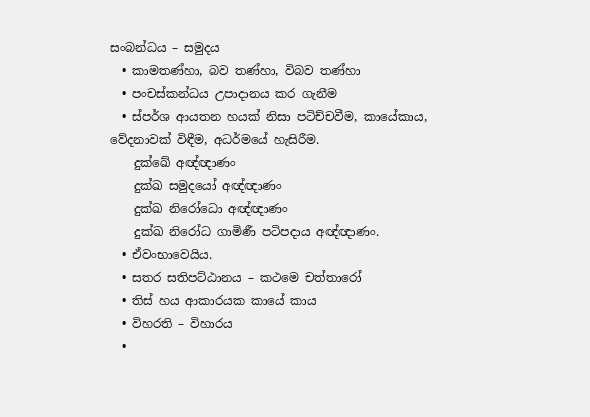සංබන්ධය – සමුදය
  • කාමතණ්හා, බව තණ්හා, විබව තණ්හා
  • පංචස්කන්ධය උපාදානය කර ගැනීම
  • ස්පර්ශ ආයතන හයක් නිසා පටිච්චවීම, කායේකාය, වේදනාවක් විඳීම, අධර්මයේ හැසිරීම.
    දුක්ඛේ අඥ්ඥාණං
    දුක්ඛ සමුදයෝ අඥ්ඥාණං
    දුක්ඛ නිරෝධො අඥ්ඥාණං
    දුක්ඛ නිරෝධ ගාමිණී පටිපදාය අඥ්ඥාණං.
  • ඒවංභාවෙයිය.
  • සතර සතිපට්ඨානය – කථමෙ චත්තාරෝ
  • තිස් හය ආකාරයක කායේ කාය
  • විහරති – විහාරය
  •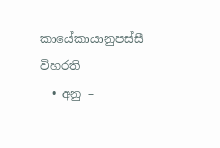කායේකායානුපස්සී විහරති
  • අනු –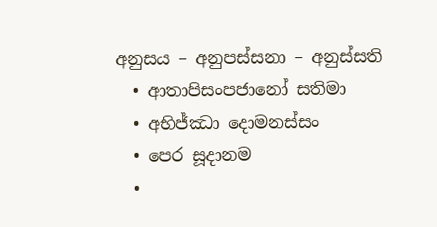අනුසය – අනුපස්සනා – අනුස්සති
  • ආතාපිසංපජානෝ සතිමා
  • අභිජ්ඣා දොමනස්සං
  • පෙර සූදානම
  •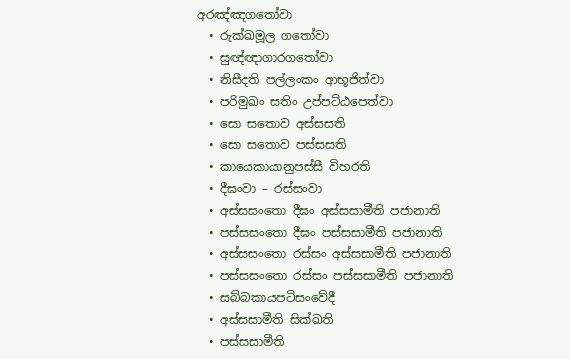අරඤ්ඤගතෝවා
  • රුක්ඛමූල ගතෝවා
  • සුඥ්ඥාගාරගතෝවා
  • නිසීදති පල්ලංකං ආභූජිත්වා
  • පරිමුඛං සතිං උප්පට්ඨපෙත්වා
  • සො සතොව අස්සසති
  • සො සතොව පස්සසති
  • කායෙකායානුපස්සී විහරති
  • දීඝංවා – රස්සංවා
  • අස්සසංතො දීඝං අස්සසාමීති පජානාති
  • පස්සසංතො දීඝං පස්සසාමීති පජානාති
  • අස්සසංතො රස්සං අස්සසාමීති පජානාති
  • පස්සසංතො රස්සං පස්සසාමීති පජානාති
  • සබ්බකායපටිසංවේදී
  • අස්සසාමීති සික්ඛති
  • පස්සසාමීති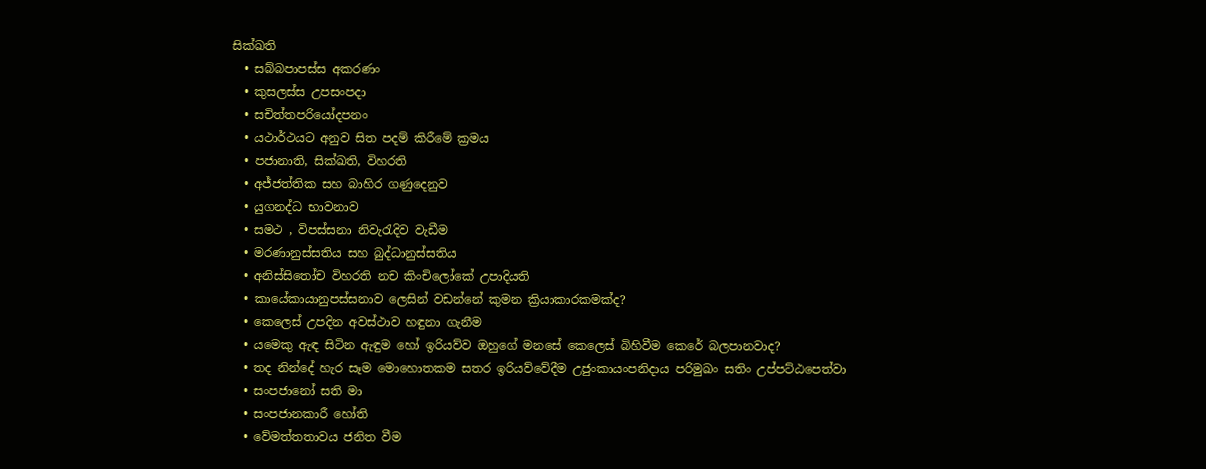සික්ඛති
  • සබ්බපාපස්ස අකරණං
  • කුසලස්ස උපසංපදා
  • සචිත්තපරියෝදපනං
  • යථාර්ථයට අනුව සිත පදම් කිරීමේ ක්‍රමය
  • පජානාති, සික්ඛති, විහරති
  • අජ්ජත්තික සහ බාහිර ගණුදෙනුව
  • යුගනද්ධ භාවනාව
  • සමථ , විපස්සනා නිවැරැදිව වැඩීම
  • මරණානුස්සතිය සහ බුද්ධානුස්සතිය
  • අනිස්සිතෝච විහරති නච කිංචිලෝකේ උපාදියති
  • කායේකායානුපස්සනාව ලෙසින් වඩන්නේ කුමන ක්‍රියාකාරකමක්ද?
  • කෙලෙස් උපදින අවස්ථාව හඳුනා ගැනීම
  • යමෙකු ඇඳ සිටින ඇඳුම හෝ ඉරියව්ව ඔහුගේ මනසේ කෙලෙස් බිහිවීම කෙරේ බලපානවාද?
  • තද නින්දේ හැර සෑම මොහොතකම සතර ඉරියව්වේදීම උජුංකායංපනිදාය පරිමුඛං සතිං උප්පට්ඨපෙත්වා
  • සංපජානෝ සති මා
  • සංපජානකාරී හෝති
  • වේමත්තතාවය ජනිත වීම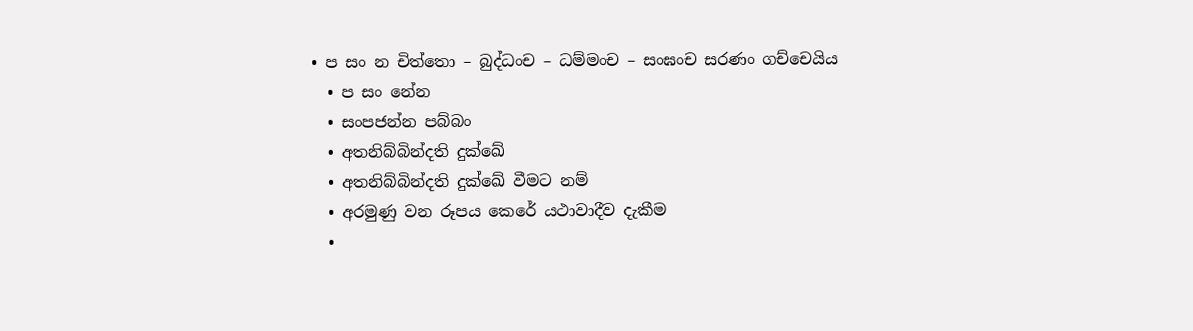• ප සං න චිත්තො – බුද්ධංච – ධම්මංච – සංඝංච සරණං ගච්චෙයිය
  • ප සං නේන
  • සංපජන්න පබ්බං
  • අතනිබ්බින්දති දුක්ඛේ
  • අතනිබ්බින්දති දුක්ඛේ වීමට නම්
  • අරමුණු වන රූපය කෙරේ යථාවාදීව දැකීම
  •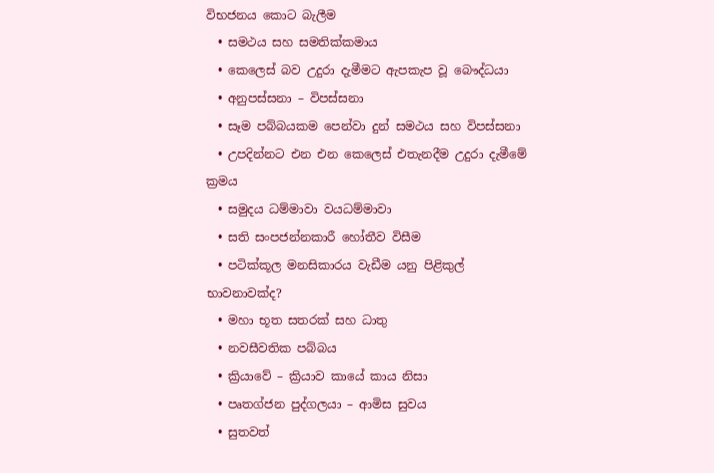විභජනය කොට බැලීම
  • සමථය සහ සමතික්කමාය
  • කෙලෙස් බව උදුරා දැමීමට ඇපකැප වූ බෞද්ධයා
  • අනුපස්සනා – විපස්සනා
  • සෑම පබ්බයකම පෙන්වා දුන් සමථය සහ විපස්සනා
  • උපදින්නට එන එන කෙලෙස් එතැනදීම උදුරා දැමීමේ ක්‍රමය
  • සමුදය ධම්මාවා වයධම්මාවා
  • සති සංපජන්නකාරී හෝතීව විසීම
  • පටික්කූල මනසිකාරය වැඩීම යනු පිළිකුල් භාවනාවක්ද?
  • මහා භූත සතරක් සහ ධාතු
  • නවසීවතික පබ්බය
  • ක්‍රියාවේ – ක්‍රියාව කායේ කාය නිසා
  • පෘතග්ජන පුද්ගලයා – ආමිස සුවය
  • සුතවත්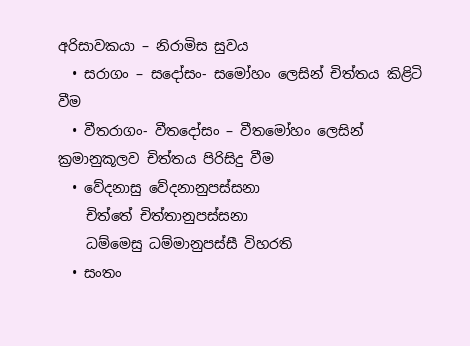අරිසාවකයා – නිරාමිස සුවය
  • සරාගං – සදෝසං- සමෝහං ලෙසින් චිත්තය කිළිටි වීම
  • වීතරාගං- වීතදෝසං – වීතමෝහං ලෙසින් ක්‍රමානුකූලව චිත්තය පිරිසිදු වීම
  • වේදනාසු වේදනානුපස්සනා
    චිත්තේ චිත්තානුපස්සනා
    ධම්මෙසු ධම්මානුපස්සී විහරති
  • සංතං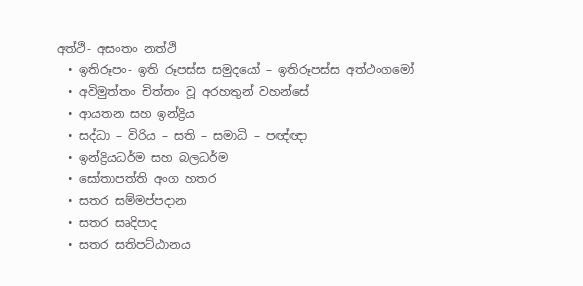අත්ථි- අසංතං නත්ථි
  • ඉතිරූපං- ඉති රූපස්ස සමුදයෝ – ඉතිරූපස්ස අත්ථංගමෝ
  • අවිමුත්තං චිත්තං වූ අරහතුන් වහන්සේ
  • ආයතන සහ ඉන්ද්‍රිය
  • සද්ධා – විරිය – සති – සමාධි – පඥ්ඥා
  • ඉන්ද්‍රියධර්ම සහ බලධර්ම
  • සෝතාපත්ති අංග හතර
  • සතර සම්මප්පදාන
  • සතර සෘදිපාද
  • සතර සතිපට්ඨානය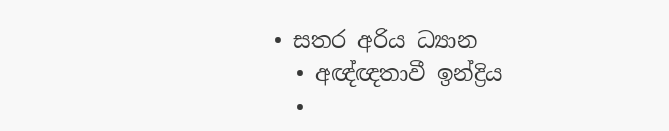• සතර අරිය ධ්‍යාන
  • අඥ්ඥතාවී ඉන්ද්‍රිය
  •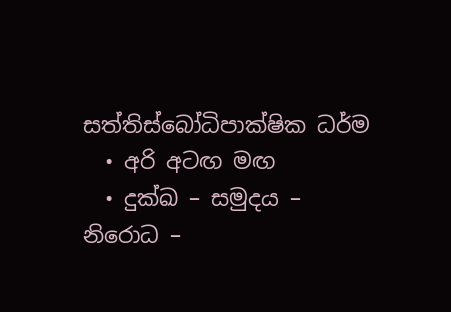සත්තිස්බෝධිපාක්ෂික ධර්ම
  • අරි අටඟ මඟ
  • දුක්ඛ – සමුදය – නිරොධ –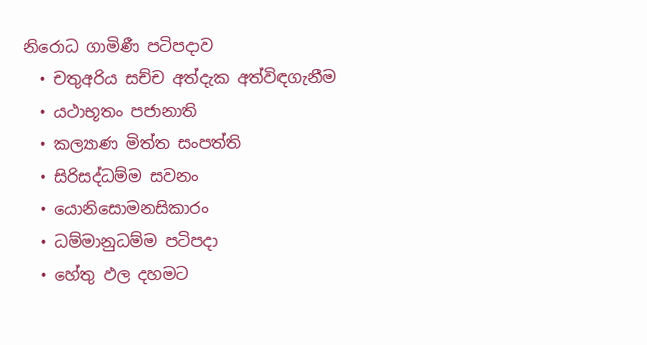නිරොධ ගාමිණී පටිපදාව
  • චතුඅරිය සච්ච අත්දැක අත්විඳගැනීම
  • යථාභූතං පජානාති
  • කල්‍යාණ මිත්ත සංපත්ති
  • සිරිසද්ධම්ම සවනං
  • යොනිසොමනසිකාරං
  • ධම්මානුධම්ම පටිපදා
  • හේතු ඵල දහමට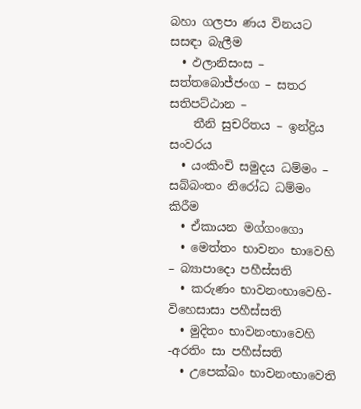බහා ගලපා ණය විනයට සසඳා බැලීම
  • ඵලානිසංස – සත්තබොජ්ජංග – සතර සතිපට්ඨාන –
    තීනි සුචරිතය – ඉන්ද්‍රිය සංවරය
  • යංකිංචි සමුදය ධම්මං – සබ්බංතං නිරෝධ ධම්මං කිරීම
  • ඒකායන මග්ගංගො
  • මෙත්තං භාවනං භාවෙහි – බ්‍යාපාදො පහීස්සති
  • කරුණං භාවනංභාවෙහි- විහෙසාසා පහීස්සති
  • මුදිතං භාවනංභාවෙහි -අරතිං සා පහීස්සති
  • උපෙක්ඛං භාවනංභාවෙති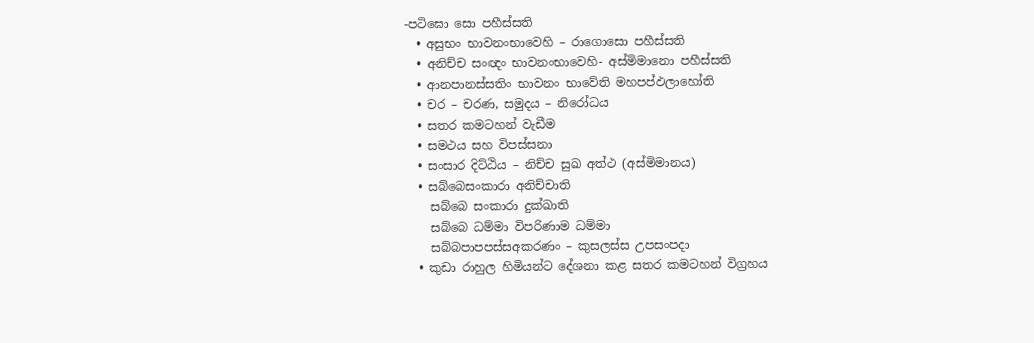-පටිඝො සො පහීස්සති
  • අසුභං භාවනංභාවෙහි – රාගොසො පහීස්සති
  • අනිච්ච සංඥං භාවනංභාවෙහි- අස්මිමානො පහීස්සති
  • ආනපානස්සතිං භාවනං භාවේති මහපප්ඵලාහෝති
  • චර – චරණ, සමුදය – නිරෝධය
  • සතර කමටහන් වැඩීම
  • සමථය සහ විපස්සනා
  • සංසාර දිට්ඨිය – නිච්ච සුඛ අත්ථ (අස්මිමානය)
  • සබ්බෙසංකාරා අනිච්චාති
    සබ්බෙ සංකාරා දුක්ඛාති
    සබ්බෙ ධම්මා විපරිණාම ධම්මා
    සබ්බපාපපස්සඅකරණං – කුසලස්ස උපසංපදා
  • කුඩා රාහුල හිමියන්ට දේශනා කළ සතර කමටහන් විග්‍රහය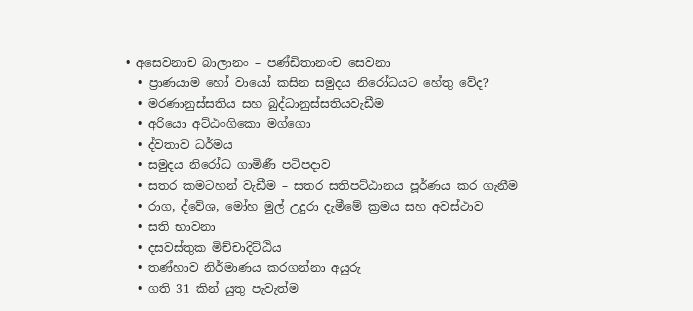• අසෙවනාච බාලානං – පණ්ඩිතානංච සෙවනා
  • ප්‍රාණයාම හෝ වායෝ කසින සමුදය නිරෝධයට හේතු වේද?
  • මරණානුස්සතිය සහ බුද්ධානුස්සතියවැඩීම
  • අරියො අට්ඨංගිකො මග්ගො
  • ද්වතාව ධර්මය
  • සමුදය නිරෝධ ගාමිණී පටිපදාව
  • සතර කමටහන් වැඩීම – සතර සතිපට්ඨානය පූර්ණය කර ගැනීම
  • රාග, ද්වේශ, මෝහ මුල් උදුරා දැමීමේ ක්‍රමය සහ අවස්ථාව
  • සති භාවනා
  • දසවස්තුක මිච්චාදිට්ඨිය
  • තණ්හාව නිර්මාණය කරගන්නා අයුරු
  • ගති 31 කින් යුතු පැවැත්ම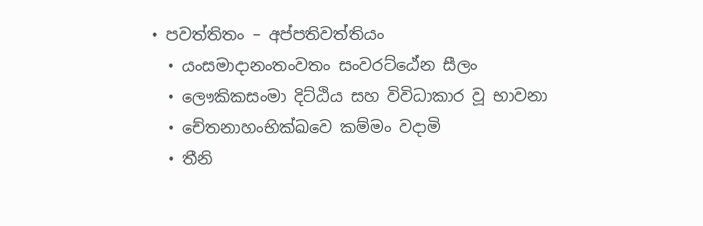• පවත්තිතං – අප්පතිවත්තියං
  • යංසමාදානංතංවතං සංවරට්ඨේන සීලං
  • ලෞකිකසංමා දිට්ඨිය සහ විවිධාකාර වූ භාවනා
  • චේතනාහංභික්ඛවෙ කම්මං වදාමි
  • තීනි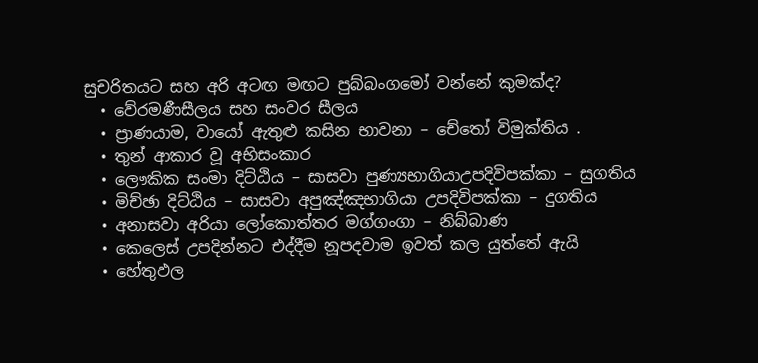සුචරිතයට සහ අරි අටඟ මඟට පුබ්බංගමෝ වන්නේ කුමක්ද?
  • වේරමණීසීලය සහ සංවර සීලය
  • ප්‍රාණයාම, වායෝ ඇතුළු කසින භාවනා – චේතෝ විමුක්තිය .
  • තුන් ආකාර වූ අභිසංකාර
  • ලෞකික සංමා දිට්ඨිය – සාසවා පුණ්‍යභාගියාඋපදිවිපක්කා – සුගතිය
  • මිච්ඡා දිට්ඨිය – සාසවා අපුඤ්ඤභාගියා උපදිවිපක්කා – දුගතිය
  • අනාසවා අරියා ලෝකොත්තර මග්ගංගා – නිබ්බාණ
  • කෙලෙස් උපදින්නට එද්දීම නූපදවාම ඉවත් කල යුත්තේ ඇයි
  • හේතුඵල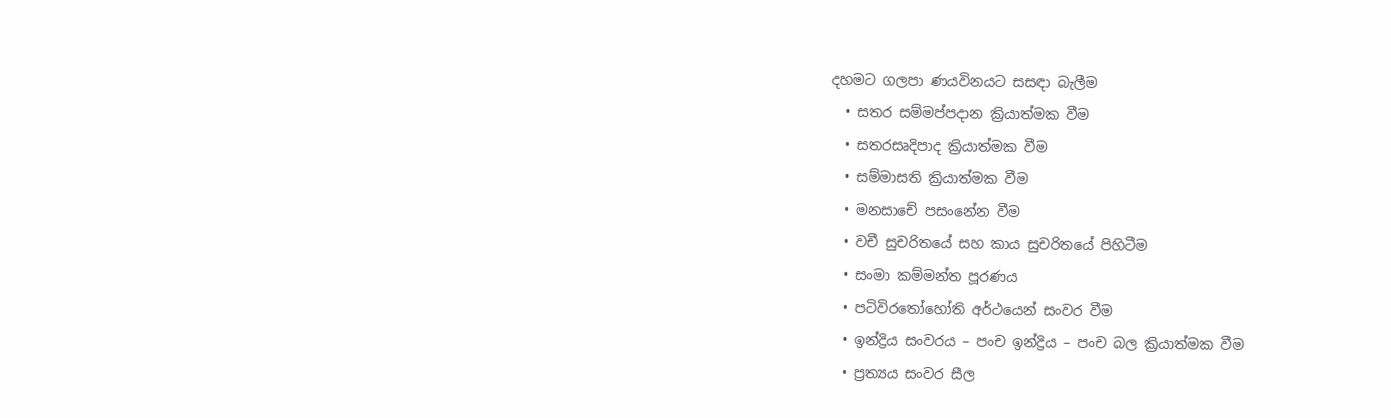දහමට ගලපා ණයවිනයට සසඳා බැලීම
  • සතර සම්මප්පදාන ක්‍රියාත්මක වීම
  • සතරසෘදිපාද ක්‍රියාත්මක වීම
  • සම්මාසති ක්‍රියාත්මක වීම
  • මනසාචේ පසංනේන වීම
  • වචී සුචරිතයේ සහ කාය සුචරිතයේ පිහිටීම
  • සංමා කම්මන්ත පූරණය
  • පටිවිරතෝහෝති අර්ථයෙන් සංවර වීම
  • ඉන්ද්‍රිය සංවරය – පංච ඉන්ද්‍රිය – පංච බල ක්‍රියාත්මක වීම
  • ප්‍රත්‍යය සංවර සීල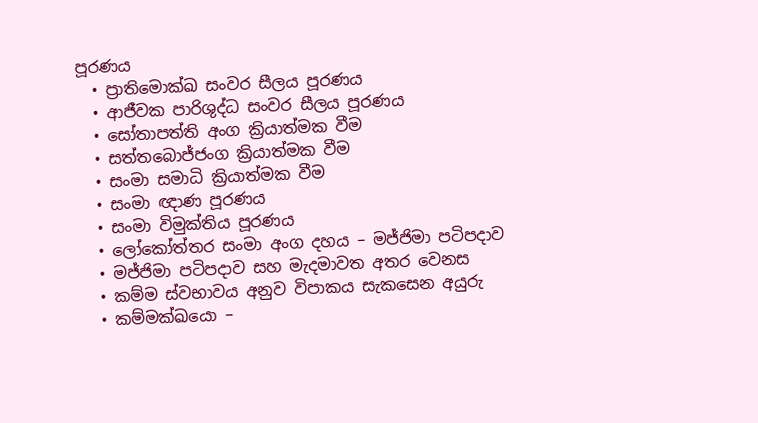පූරණය
  • ප්‍රාතිමොක්ඛ සංවර සීලය පූරණය
  • ආජීවක පාරිශුද්ධ සංවර සීලය පූරණය
  • සෝතාපත්ති අංග ක්‍රියාත්මක වීම
  • සත්‍තබොජ්ජංග ක්‍රියාත්මක වීම
  • සංමා සමාධි ක්‍රියාත්මක වීම
  • සංමා ඥාණ පූරණය
  • සංමා විමුක්තිය පූරණය
  • ලෝකෝත්තර සංමා අංග දහය – මජ්ජිමා පටිපදාව
  • මජ්ජිමා පටිපදාව සහ මැදමාවත අතර වෙනස
  • කම්ම ස්වභාවය අනුව විපාකය සැකසෙන අයුරු
  • කම්මක්ඛයො –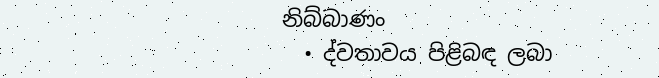නිබ්බාණං
  • ද්වතාවය පිළිබඳ ලබා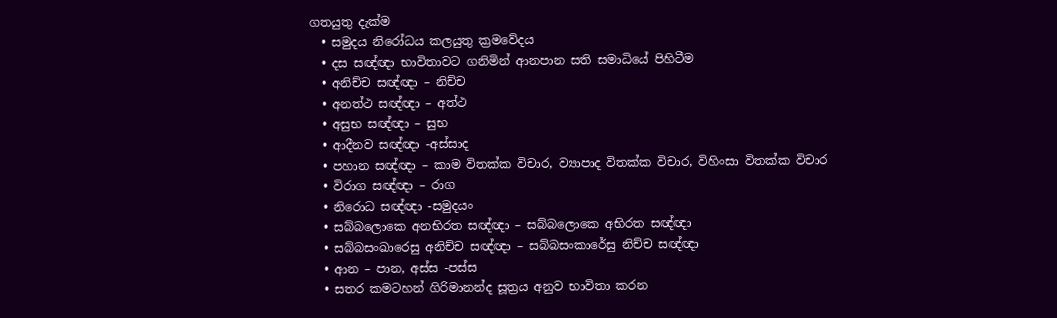ගතයුතු දැක්ම
  • සමුදය නිරෝධය කලයුතු ක්‍රමවේදය
  • දස සඥ්ඥා භාවිතාවට ගනිමින් ආනපාන සති සමාධියේ පිහිටීම
  • අනිච්ච සඥ්ඥා – නිච්ච
  • අනත්ථ සඥ්ඥා – අත්ථ
  • අසුභ සඥ්ඥා – සුභ
  • ආදීනව සඥ්ඥා -අස්සාද
  • පහාන සඥ්ඥා – කාම විතක්ක විචාර, ව්‍යාපාද විතක්ක විචාර, විහිංසා විතක්ක විචාර
  • විරාග සඥ්ඥා – රාග
  • නිරොධ සඥ්ඥා -සමුදයං
  • සබ්බලොකෙ අනභිරත සඥ්ඥා – සබ්බලොකෙ අභිරත සඥ්ඥා
  • සබ්බසංඛාරෙසු අනිච්ච සඥ්ඥා – සබ්බසංකාරේසු නිච්ච සඥ්ඥා
  • ආන – පාන, අස්ස -පස්ස
  • සතර කමටහන් ගිරිමානන්ද සූත්‍රය අනුව භාවිතා කරන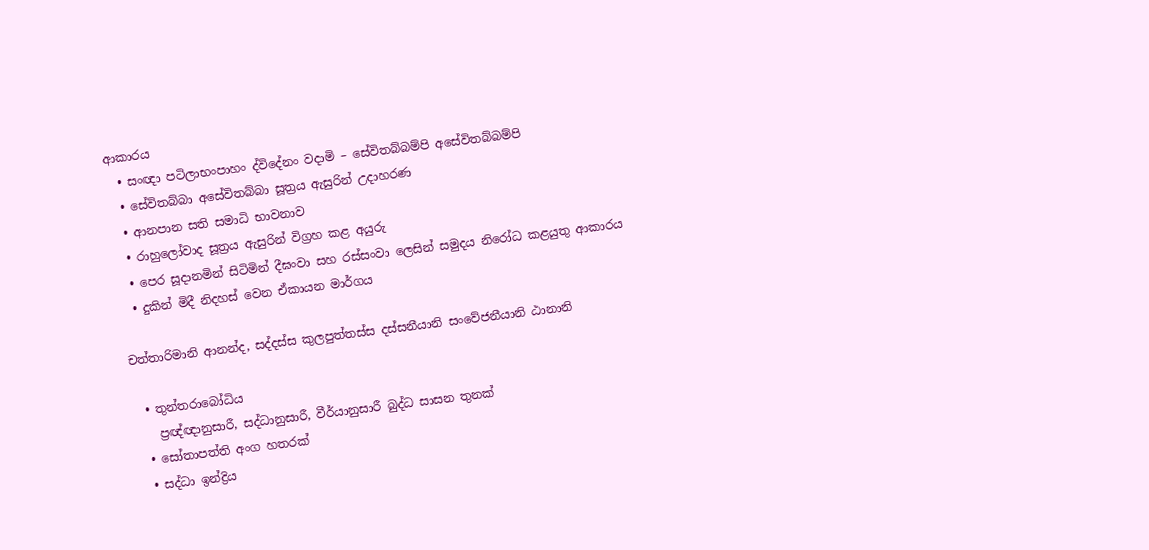ආකාරය
  • සංඥා පටිලාභංපාහං ද්විදේනං වදාමි – සේවිතබ්බම්පි අසේවිතබ්බම්පි
  • සේවිතබ්බා අසේවිතබ්බා සූත්‍රය ඇසුරින් උදාහරණ
  • ආනපාන සති සමාධි භාවනාව
  • රාහුලෝවාද සූත්‍රය ඇසුරින් විග්‍රහ කළ අයුරු
  • පෙර සූදානමින් සිටිමින් දීඝංවා සහ රස්සංවා ලෙසින් සමුදය නිරෝධ කළයුතු ආකාරය
  • දුකින් මිදී නිදහස් වෙන ඒකායන මාර්ගය

චත්තාරිමානි ආනන්ද, සද්දස්ස කුලපුත්තස්ස දස්සනීයානි සංවේජනීයානි ඨානානි

  • තුන්තරාබෝධිය
    ප්‍රඥ්ඥානුසාරී, සද්ධානුසාරී, වීර්යානුසාරී බුද්ධ සාසන තුනක්
  • සෝතාපත්ති අංග හතරක්
  • සද්ධා ඉන්ද්‍රිය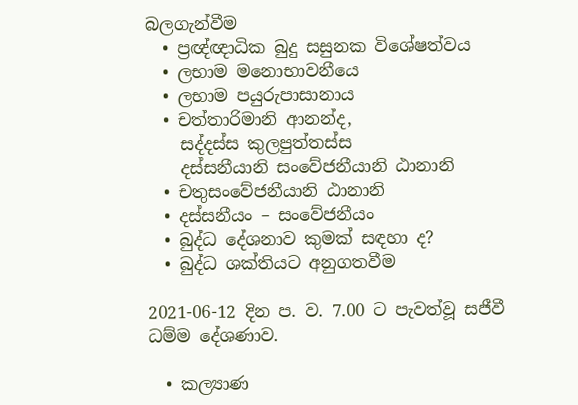බලගැන්වීම
  • ප්‍රඥ්ඥාධික බුදු සසුනක විශේෂත්වය
  • ලභාම මනොභාවනීයෙ
  • ලභාම පයුරුපාසානාය
  • චත්තාරිමානි ආනන්ද,
    සද්දස්ස කුලපුත්තස්ස
    දස්සනීයානි සංවේජනීයානි ඨානානි
  • චතුසංවේජනීයානි ඨානානි
  • දස්සනීයං – සංවේජනීයං
  • බුද්ධ දේශනාව කුමක් සඳහා ද?
  • බුද්ධ ශක්තියට අනුගතවීම

2021-06-12 දින ප. ව. 7.00 ට පැවත්වූ සජීවී ධම්ම දේශණාව.

  • කල්‍යාණ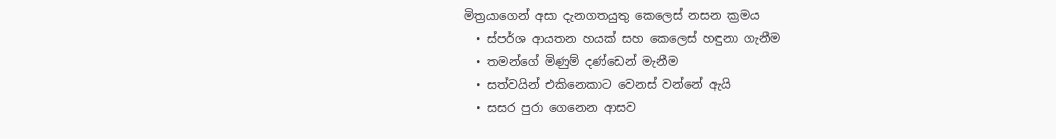මිත්‍රයාගෙන් අසා දැනගතයුතු කෙලෙස් නසන ක්‍රමය
  • ස්පර්ශ ආයතන හයක් සහ කෙලෙස් හඳුනා ගැනීම
  • තමන්ගේ මිණුම් දණ්ඩෙන් මැනීම
  • සත්වයින් එකිනෙකාට වෙනස් වන්නේ ඇයි
  • සසර පුරා ගෙනෙන ආසව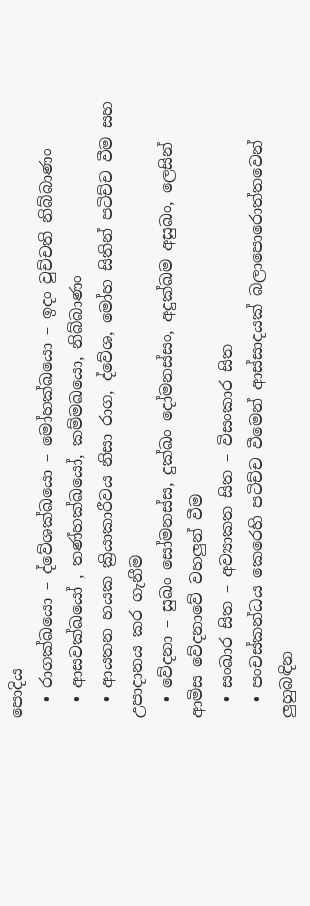පොදිය
  • රාගක්ඛයො – ද්වේශක්ඛයො – මෝහක්ඛයො – ඉදං වුච්චති නිබ්බාණං
  • ආසවක්ඛයෝ , තණ්හක්ඛයෝ, කම්මඛයො, නිබ්බාණං
  • ආයතන හයක ක්‍රියාකාරීවය නිසා රාග, ද්වේශ, මෝහ සිතින් පටිච්ච වීම සහ උපාදානය කර ගැනීම
  • වේදනා – සුඛං සෝමනස්ස, දුක්ඛං දෝමනස්සං, අදුක්ඛම අසුඛං, ලෙසින් ආමිස වේදනාවේ වහලුන් වීම
  • සංඛාර සිත – අව්‍යාකත සිත – විසංකාර සිත
  • පංචස්කන්ධය කෙරෙහි පටිච්ච වීමෙන් ආස්සාදයක් බලාපොරොත්තවෙන් ලුහුබඳින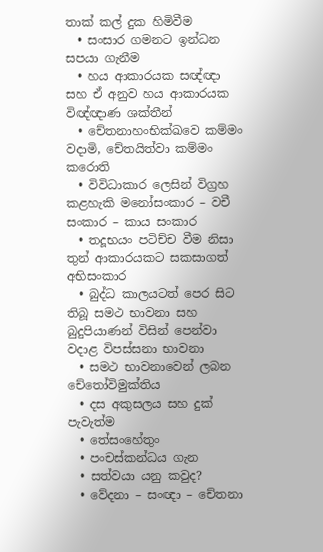තාක් කල් දුක හිමිවීම
  • සංසාර ගමනට ඉන්ධන සපයා ගැනීම
  • හය ආකාරයක සඥ්ඥා සහ ඒ අනුව හය ආකාරයක විඥ්ඥාණ ශක්තීන්
  • චේතනාහංභික්ඛවෙ කම්මං වදාමි, චේතයිත්වා කම්මං කරොති
  • විවිධාකාර ලෙසින් විග්‍රහ කළහැකි මනෝසංකාර – වචී සංකාර – කාය සංකාර
  • තදූභයං පටිච්ච වීම නිසා තුන් ආකාරයකට සකසාගත් අභිසංකාර
  • බුද්ධ කාලයටත් පෙර සිට තිබූ සමථ භාවනා සහ බුදුපියාණන් විසින් පෙන්වා වදාළ විපස්සනා භාවනා
  • සමථ භාවනාවෙන් ලබන චේතෝවිමුක්තිය
  • දස අකුසලය සහ දුක් පැවැත්ම
  • තේසංහේතුං
  • පංචස්කන්ධය ගැන
  • සත්වයා යනු කවුද?
  • වේදනා – සංඥා – චේතනා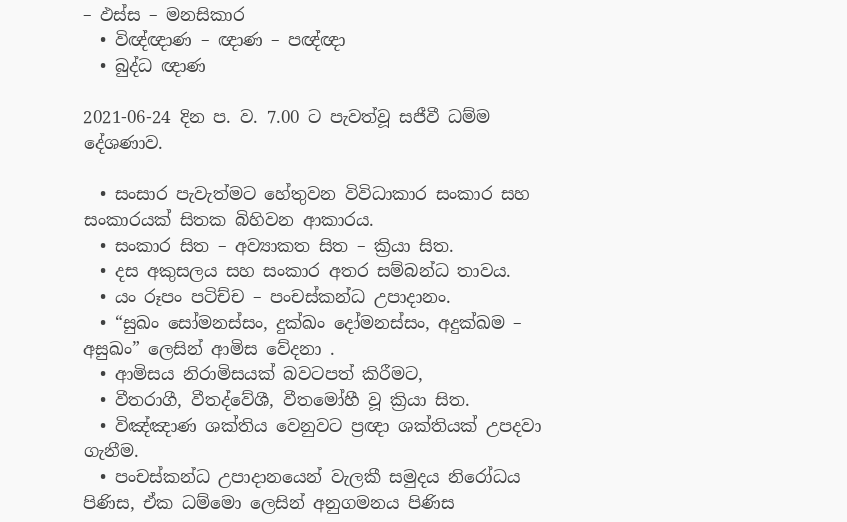– ඵස්ස – මනසිකාර
  • විඥ්ඥාණ – ඥාණ – පඥ්ඥා
  • බුද්ධ ඥාණ

2021-06-24 දින ප. ව. 7.00 ට පැවත්වූ සජීවී ධම්ම දේශණාව.

  • සංසාර පැවැත්මට හේතුවන විවිධාකාර සංකාර සහ සංකාරයක් සිතක බිහිවන ආකාරය.
  • සංකාර සිත – අව්‍යාකත සිත – ක්‍රියා සිත.
  • දස අකුසලය සහ සංකාර අතර සම්බන්ධ තාවය.
  • යං රූපං පටිච්ච – පංචස්කන්ධ උපාදානං.
  • “සුඛං සෝමනස්සං, දුක්ඛං දෝමනස්සං, අදුක්ඛම – අසුඛං” ලෙසින් ආමිස වේදනා .
  • ආමිසය නිරාමිසයක් බවටපත් කිරීමට,
  • වීතරාගී, වීතද්වේශී, වීතමෝහී වූ ක්‍රියා සිත.
  • විඤ්ඤාණ ශක්තිය වෙනුවට ප්‍රඥා ශක්තියක් උපදවා ගැනීම.
  • පංචස්කන්ධ උපාදානයෙන් වැලකී සමුදය නිරෝධය පිණිස, ඒක ධම්මො ලෙසින් අනුගමනය පිණිස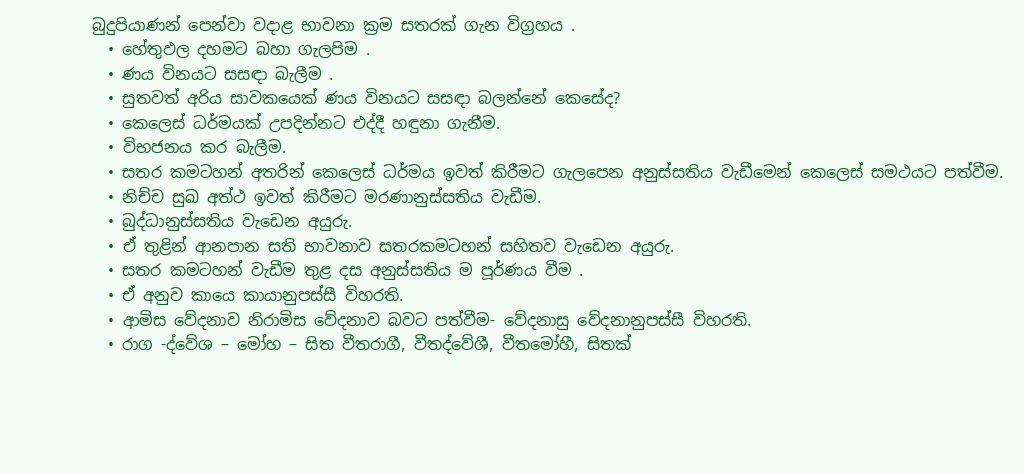බුදුපියාණන් පෙන්වා වදාළ භාවනා ක්‍රම සතරක් ගැන විග්‍රහය .
  • හේතුඵල දහමට බහා ගැලපිම .
  • ණය විනයට සසඳා බැලීම .
  • සුතවත් අරිය සාවකයෙක් ණය විනයට සසඳා බලන්නේ කෙසේද?
  • කෙලෙස් ධර්මයක් උපදින්නට එද්දී හඳුනා ගැනීම.
  • විභජනය කර බැලීම.
  • සතර කමටහන් අතරින් කෙලෙස් ධර්මය ඉවත් කිරීමට ගැලපෙන අනුස්සතිය වැඩීමෙන් කෙලෙස් සමථයට පත්වීම.
  • නිච්ච සුඛ අත්ථ ඉවත් කිරීමට මරණානුස්සතිය වැඩීම.
  • බුද්ධානුස්සතිය වැඩෙන අයුරු.
  • ඒ තුළින් ආනපාන සති භාවනාව සතරකමටහන් සහිතව වැඩෙන අයුරු.
  • සතර කමටහන් වැඩීම තුළ දස අනුස්සතිය ම පූර්ණය වීම .
  • ඒ අනුව කායෙ කායානුපස්සී විහරති.
  • ආමිස වේදනාව නිරාමිස වේදනාව බවට පත්වීම- වේදනාසු වේදනානුපස්සී විහරති.
  • රාග -ද්වේශ – මෝහ – සිත වීතරාගී, වීතද්වේශී, වීතමෝහී, සිතක්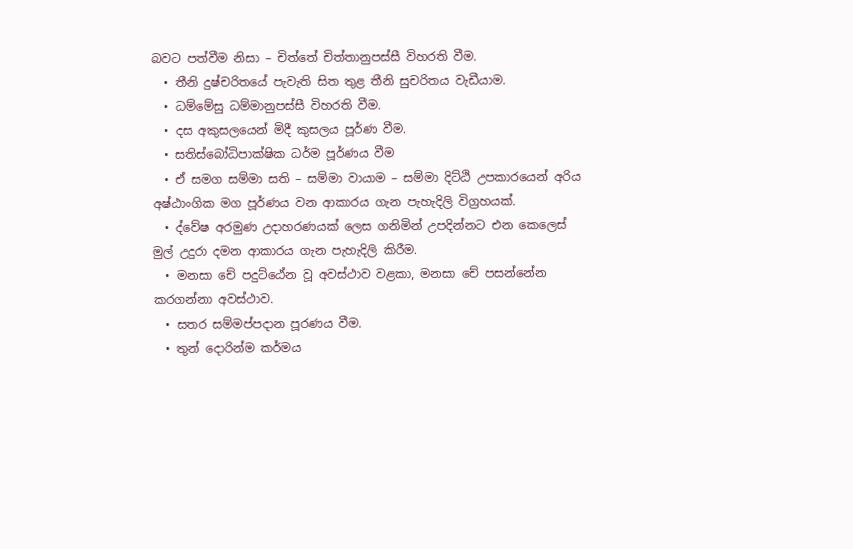බවට පත්වීම නිසා – චිත්තේ චිත්තානුපස්සී විහරති වීම.
  • තීනි දුෂ්චරිතයේ පැවැති සිත තුළ තීනි සුචරිතය වැඩීයාම.
  • ධම්මේසු ධම්මානුපස්සී විහරති වීම.
  • දස අකුසලයෙන් මිදී කුසලය පූර්ණ වීම.
  • සතිස්බෝධිපාක්ෂික ධර්ම පූර්ණය වීම
  • ඒ සමග සම්මා සති – සම්මා වායාම – සම්මා දිට්ඨි උපකාරයෙන් අරිය අෂ්ඨාංගික මග පූර්ණය වන ආකාරය ගැන පැහැදිලි විග්‍රහයක්.
  • ද්වේෂ අරමුණ උදාහරණයක් ලෙස ගනිමින් උපදින්නට එන කෙලෙස් මුල් උදුරා දමන ආකාරය ගැන පැහැදිලි කිරීම.
  • මනසා චේ පදුට්ඨේන වූ අවස්ථාව වළකා, මනසා චේ පසන්නේන කරගන්නා අවස්ථාව.
  • සතර සම්මප්පදාන පූරණය වීම.
  • තුන් දොරින්ම කර්මය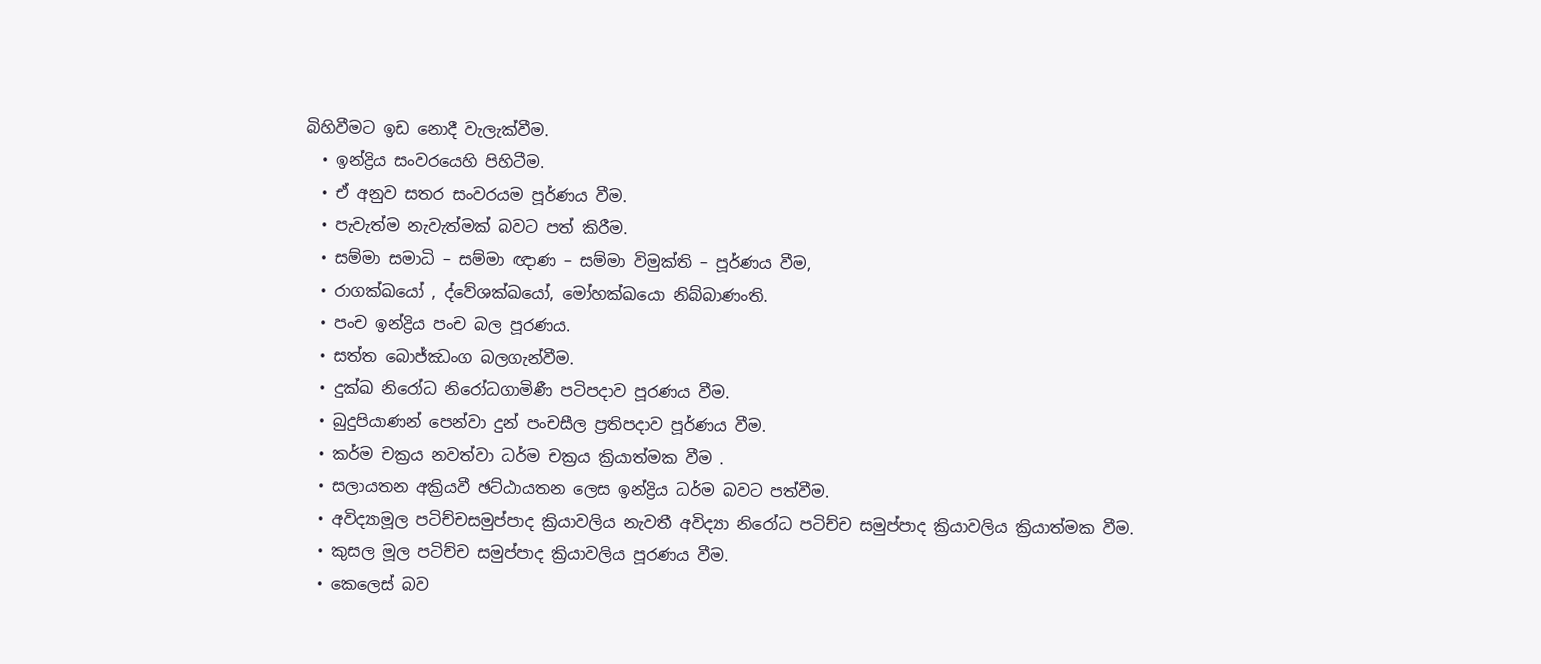බිහිවීමට ඉඩ නොදී වැලැක්වීම.
  • ඉන්ද්‍රිය සංවරයෙහි පිහිටීම.
  • ඒ අනුව සතර සංවරයම පූර්ණය වීම.
  • පැවැත්ම නැවැත්මක් බවට පත් කිරීම.
  • සම්මා සමාධි – සම්මා ඥාණ – සම්මා විමුක්ති – පූර්ණය වීම,
  • රාගක්ඛයෝ , ද්වේශක්ඛයෝ, මෝහක්ඛයො නිබ්බාණංති.
  • පංච ඉන්ද්‍රිය පංච බල පූරණය.
  • සත්ත බොජ්ඣංග බලගැන්වීම.
  • දුක්ඛ නිරෝධ නිරෝධගාමිණී පටිපදාව පූරණය වීම.
  • බුදුපියාණන් පෙන්වා දුන් පංචසීල ප්‍රතිපදාව පූර්ණය වීම.
  • කර්ම චක්‍රය නවත්වා ධර්ම චක්‍රය ක්‍රියාත්මක වීම .
  • සලායතන අක්‍රියවී ඡට්ඨායතන ලෙස ඉන්ද්‍රිය ධර්ම බවට පත්වීම.
  • අවිද්‍යාමූල පටිච්චසමුප්පාද ක්‍රියාවලිය නැවතී අවිද්‍යා නිරෝධ පටිච්ච සමුප්පාද ක්‍රියාවලිය ක්‍රියාත්මක වීම.
  • කුසල මූල පටිච්ච සමුප්පාද ක්‍රියාවලිය පූරණය වීම.
  • කෙලෙස් බව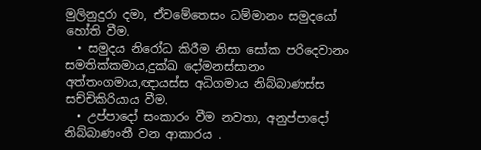මුලිනුදුරා දමා, ඒවමේතෙසං ධම්මානං සමුදයෝ හෝති වීම.
  • සමුදය නිරෝධ කිරීම නිසා සෝක පරිදෙවානං සමතික්කමාය,දුක්ඛ දෝමනස්සානං අත්තංගමාය,ඥායස්ස අධිගමාය නිබ්බාණස්ස සච්චිකිරියාය වීම.
  • උප්පාදෝ සංකාරං වීම නවතා, අනුප්පාදෝ නිබ්බාණංතී වන ආකාරය .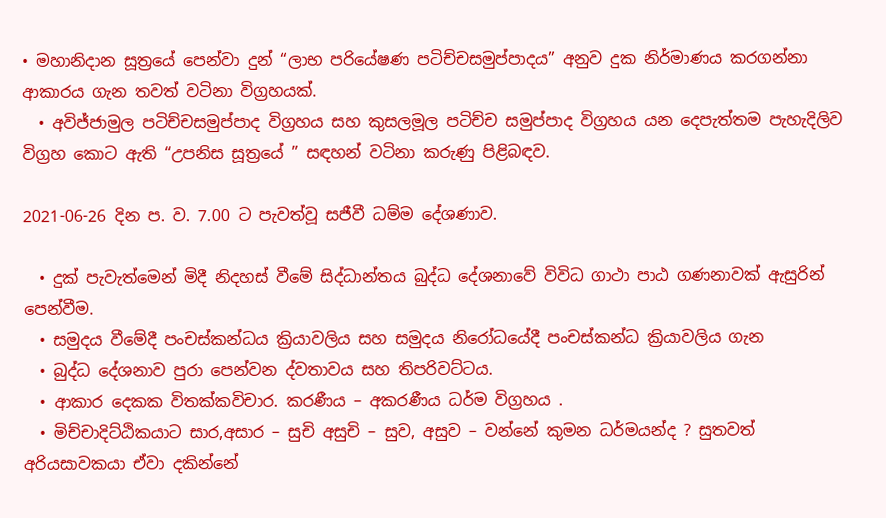• මහානිදාන සූත්‍රයේ පෙන්වා දුන් “ලාභ පරියේෂණ පටිච්චසමුප්පාදය” අනුව දුක නිර්මාණය කරගන්නා ආකාරය ගැන තවත් වටිනා විග්‍රහයක්.
  • අවිජ්ජාමුල පටිච්චසමුප්පාද විග්‍රහය සහ කුසලමූල පටිච්ච සමුප්පාද විග්‍රහය යන දෙපැත්තම පැහැදිලිව විග්‍රහ කොට ඇති “උපනිස සූත්‍රයේ ” සඳහන් වටිනා කරුණු පිළිබඳව.

2021-06-26 දින ප. ව. 7.00 ට පැවත්වූ සජීවී ධම්ම දේශණාව.

  • දුක් පැවැත්මෙන් මිදී නිදහස් වීමේ සිද්ධාන්තය බුද්ධ දේශනාවේ විවිධ ගාථා පාඨ ගණනාවක් ඇසුරින් පෙන්වීම.
  • සමුදය වීමේදී පංචස්කන්ධය ක්‍රියාවලිය සහ සමුදය නිරෝධයේදී පංචස්කන්ධ ක්‍රියාවලිය ගැන
  • බුද්ධ දේශනාව පුරා පෙන්වන ද්වතාවය සහ තිපරිවට්ටය.
  • ආකාර දෙකක විතක්කවිචාර. කරණීය – අකරණීය ධර්ම විග්‍රහය .
  • මිච්චාදිට්ඨිකයාට සාර,අසාර – සුචි අසුචි – සුව, අසුව – වන්නේ කුමන ධර්මයන්ද ? සුතවත් අරියසාවකයා ඒවා දකින්නේ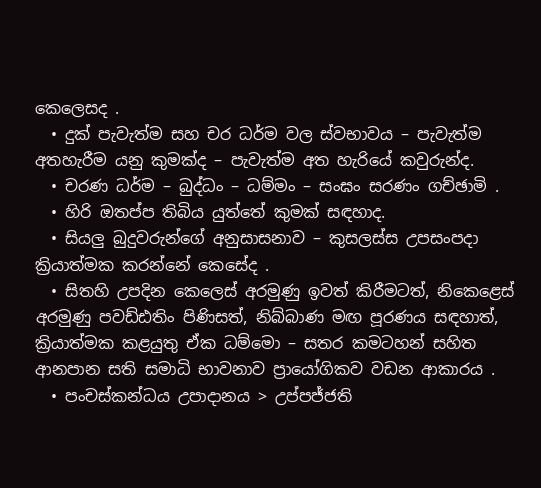කෙලෙසද .
  • දුක් පැවැත්ම සහ චර ධර්ම වල ස්වභාවය – පැවැත්ම අතහැරීම යනු කුමක්ද – පැවැත්ම අත හැරියේ කවුරුන්ද.
  • චරණ ධර්ම – බුද්ධං – ධම්මං – සංඝං සරණං ගච්ඡාමි .
  • හිරි ඔතප්ප තිබිය යුත්තේ කුමක් සඳහාද.
  • සියලු බුදුවරුන්ගේ අනුසාසනාව – කුසලස්ස උපසංපදා ක්‍රියාත්මක කරන්නේ කෙසේද .
  • සිතහි උපදින කෙලෙස් අරමුණු ඉවත් කිරීමටත්, නිකෙළෙස් අරමුණු පවඩ්ඪතිං පිණිසත්, නිබ්බාණ මඟ පූරණය සඳහාත්, ක්‍රියාත්මක කළයුතු ඒක ධම්මො – සතර කමටහන් සහිත ආනපාන සති සමාධි භාවනාව ප්‍රායෝගිකව වඩන ආකාරය .
  • පංචස්කන්ධය උපාදානය > උප්පජ්ජති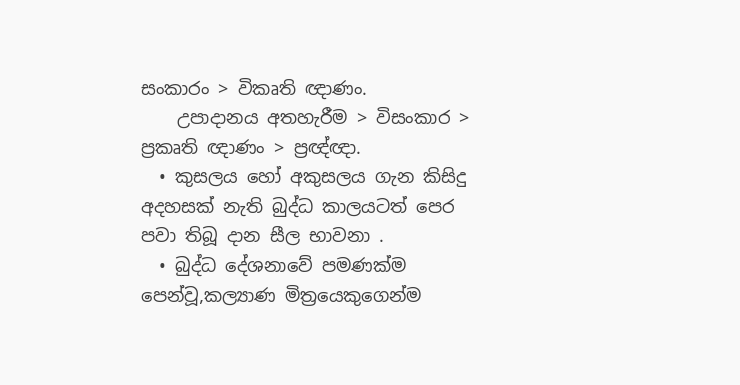සංකාරං > විකෘති ඥාණං.
    උපාදානය අතහැරීම > විසංකාර > ප්‍රකෘති ඥාණං > ප්‍රඥ්ඥා.
  • කුසලය හෝ අකුසලය ගැන කිසිදු අදහසක් නැති බුද්ධ කාලයටත් පෙර පවා තිබූ දාන සීල භාවනා .
  • බුද්ධ දේශනාවේ පමණක්ම පෙන්වූ,කල්‍යාණ මිත්‍රයෙකුගෙන්ම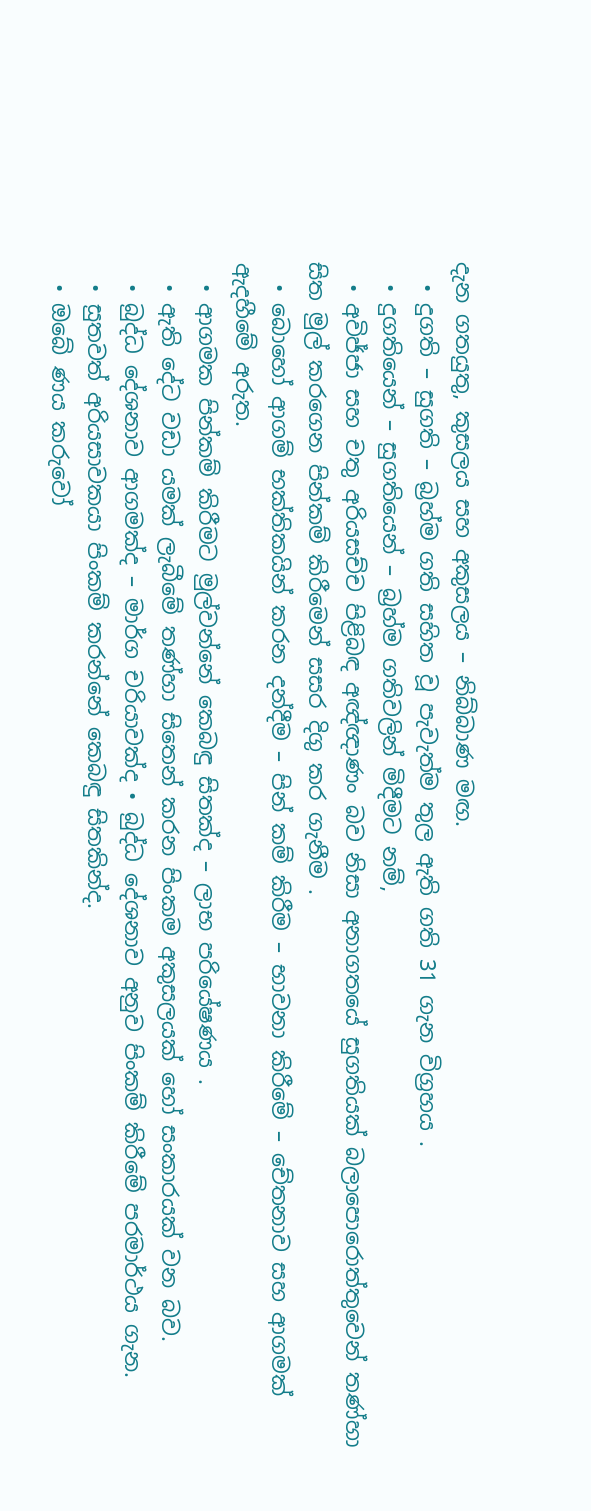දැන ගතයුතු, කුසලය සහ අකුසලය – නිබ්බාණ මඟ.
  • දුගති – සුගති – බ්‍රහ්ම ගති සහිත වූ පැවැත්ම තුල ඇති ගති 31 ගැන විග්‍රහය .
  • දුගතියෙන් – සුගතියෙන් – බ්‍රහ්ම ගතිවලින් මිදීමට නම්,
  • අවිජ්ජා සහ චතු අරියසච්ච පිළිබඳ අඥ්ඥාණං බව නිසා අනාගතයේ සුගතියක් බලාපොරොත්තුවෙන් තණ්හා සිත මුල් කරගෙන පින්කම් කිරීමෙන් සසර දිගු කර ගැනීම .
  • බොහෝ ආගම් භක්තිකයින් කරන දන්දීම – පින් කම් කිරීම – භාවනා කිරීමේ – චේතනාව සහ ආගමක් ඇදහීමේ අරුත.
  • ආගමක පින්කම් කිරීමට මුල්වන්නේ කෙබඳු සිතක්ද – ලාභ පරියේෂණය .
  • ඇති දේට වඩා යමක් ලැබීමේ තණ්හා සිතෙන් කරන පිංකම අකුසලයක් හෝ සංකාරයක් වන බව.
  • බුද්ධ දේශනාව ආගමක්ද – මාර්ග චරියාවක්ද • බුද්ධ දේශනාව අනුව පිංකම් කිරීමේ පරමාර්ථය ගැන.
  • සුතවත් අරියසාවකයා පිංකම් කරන්නේ කෙබඳු සිතකින්ද.
  • ඔබේ ණය කරුවෝ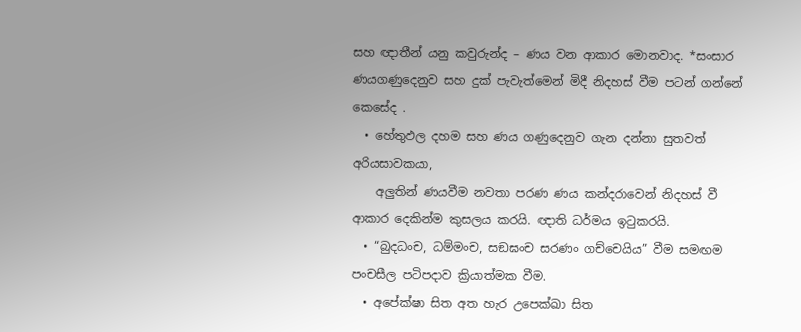සහ ඥාතීන් යනු කවුරුන්ද – ණය වන ආකාර මොනවාද. *සංසාර ණයගණුදෙනුව සහ දුක් පැවැත්මෙන් මිදී නිදහස් වීම පටන් ගන්නේ කෙසේද .
  • හේතුඵල දහම සහ ණය ගණුදෙනුව ගැන දන්නා සුතවත් අරියසාවකයා,
    අලුතින් ණයවීම නවතා පරණ ණය කන්දරාවෙන් නිදහස් වී ආකාර දෙකින්ම කුසලය කරයි. ඥාති ධර්මය ඉටුකරයි.
  • “බුදධංච, ධම්මංච, සඞඝංච සරණං ගච්චෙයිය” වීම සමඟම පංචසීල පටිපදාව ක්‍රියාත්මක වීම.
  • අපේක්ෂා සිත අත හැර උපෙක්ඛා සිත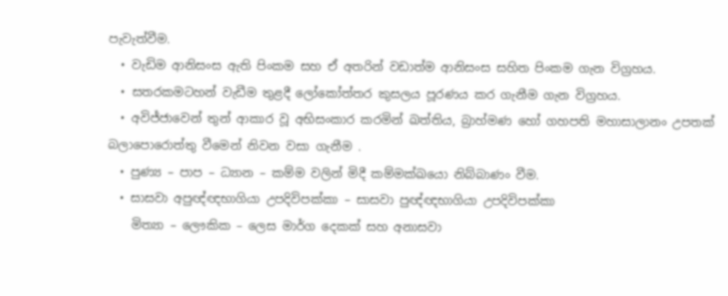පැවැත්වීම.
  • වැඩිම ආනිසංස ඇති පිංකම සහ ඒ අතරින් වඩාත්ම ආනිසංස සහිත පිංකම ගැන විග්‍රහය.
  • සතරකමටහන් වැඩීම තුළදී ලෝකෝත්තර කුසලය පූරණය කර ගැනීම ගැන විග්‍රහය.
  • අවිජ්ජාවෙන් තුන් ආකාර වූ අභිසංකාර කරමින් ඛත්තිය, බ්‍රාහ්මණ හෝ ගහපති මහාසාලානං උපතක් බලාපොරොත්තු වීමෙන් නිවන වසා ගැනීම .
  • පුණ්‍ය – පාප – ධ්‍යාන – කම්ම වලින් මිදී කම්මක්ඛයො නිබ්බාණං වීම.
  • සාසවා අපුඥ්ඥභාගියා උපදිවිපක්කා – සාසවා පුඥ්ඥභාගියා උපදිවිපක්කා
    මිත්‍යා – ලෞකික – ලෙස මාර්ග දෙකක් සහ අනාසවා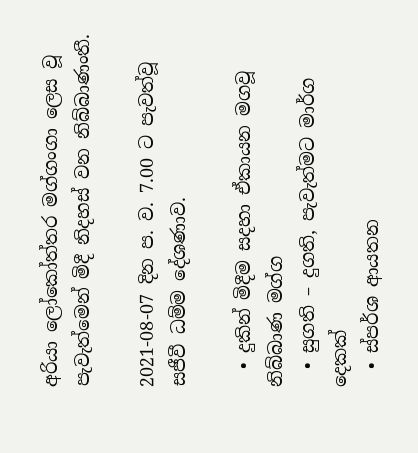අරියා ලෝකෝත්තර මග්ගංගා ලෙස වූ පැවැත්මෙන් මිදී නිදහස් වන නිබ්බාණංතී.

2021-08-07 දින ප. ව. 7.00 ට පැවත්වූ සජීවී ධම්ම දේශණාව.

  • දුකින් මිදීම සදහා ඒකායන මගවූ නිබ්බාණ මග්ග
  • සුගති – දුගති, පැවැත්මට මාර්ග දෙකක්
  • ස්පර්ශ ආයතන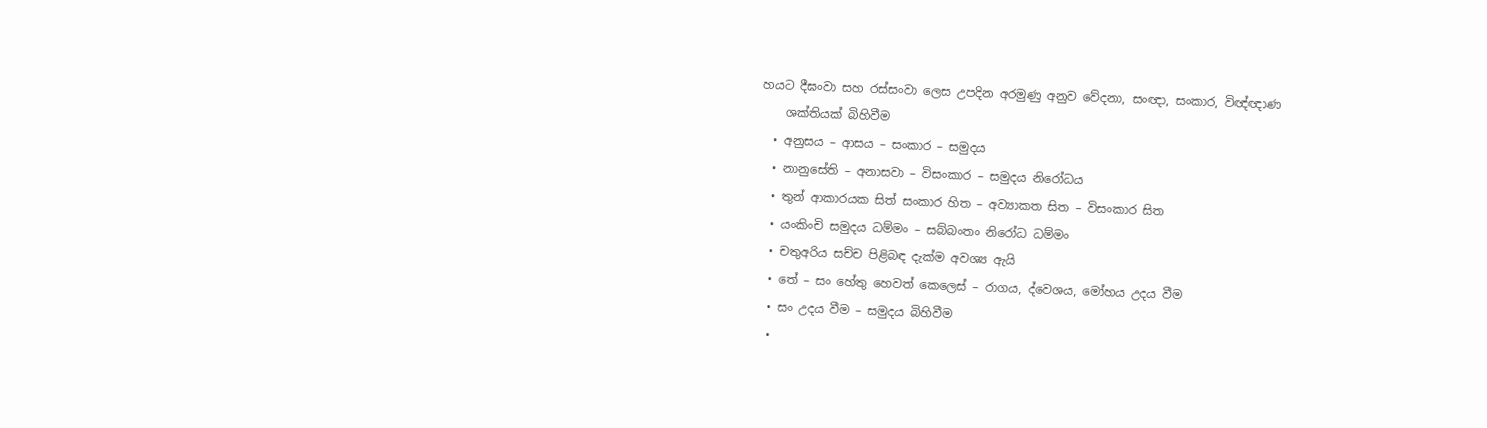හයට දීඝංවා සහ රස්සංවා ලෙස උපදින අරමුණු අනුව වේදනා, සංඥා, සංකාර, විඥ්ඥාණ
    ශක්තියක් බිහිවීම
  • අනුසය – ආසය – සංකාර – සමුදය
  • නානුසේති – අනාසවා – විසංකාර – සමුදය නිරෝධය
  • තුන් ආකාරයක සිත් සංකාර හිත – අව්‍යාකත සිත – විසංකාර සිත
  • යංකිංචි සමුදය ධම්මං – සබ්බංතං නිරෝධ ධම්මං
  • චතුඅරිය සච්ච පිළිබඳ දැක්ම අවශ්‍ය ඇයි
  • තේ – සං හේතු හෙවත් කෙලෙස් – රාගය, ද්වෙශය, මෝහය උදය වීම
  • සං උදය වීම – සමුදය බිහිවීම
  •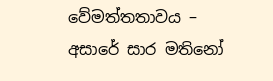වේමත්තතාවය – අසාරේ සාර මතිනෝ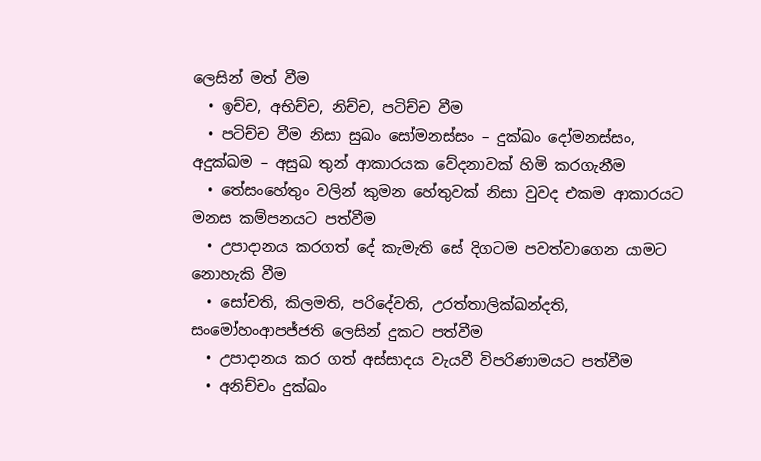ලෙසින් මත් වීම
  • ඉච්ච, අභිච්ච, නිච්ච, පටිච්ච වීම
  • පටිච්ච වීම නිසා සුඛං සෝමනස්සං – දුක්ඛං දෝමනස්සං, අදුක්ඛම – අසුඛ තුන් ආකාරයක වේදනාවක් හිමි කරගැනීම
  • තේසංහේතුං වලින් කුමන හේතුවක් නිසා වුවද එකම ආකාරයට මනස කම්පනයට පත්වීම
  • උපාදානය කරගත් දේ කැමැති සේ දිගටම පවත්වාගෙන යාමට නොහැකි වීම
  • සෝචති, කිලමති, පරිදේවති, උරත්තාලික්ඛන්දති, සංමෝහංආපජ්ජති ලෙසින් දුකට පත්වීම
  • උපාදානය කර ගත් අස්සාදය වැයවී විපරිණාමයට පත්වීම
  • අනිච්චං දුක්ඛං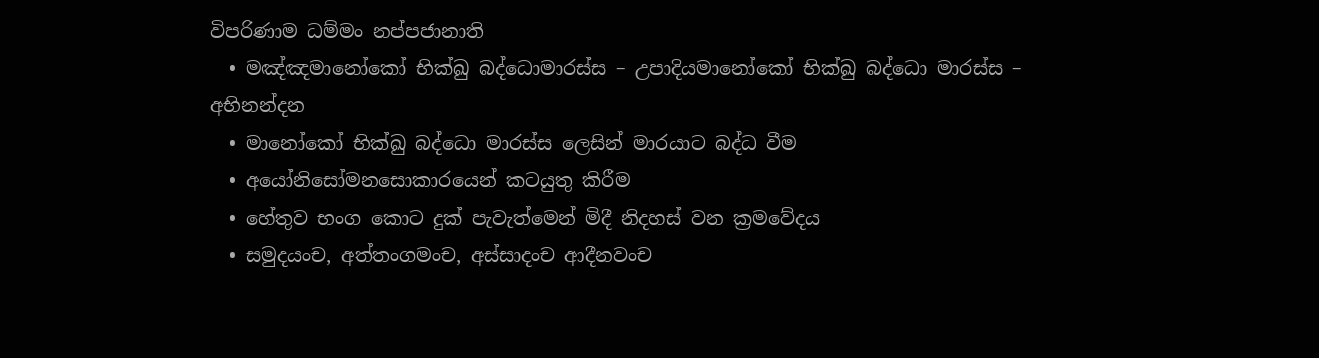විපරිණාම ධම්මං නප්පජානාති
  • මඤ්ඤමානෝකෝ භික්ඛු බද්ධොමාරස්ස – උපාදියමානෝකෝ භික්ඛු බද්ධො මාරස්ස – අභිනන්දන
  • මානෝකෝ භික්ඛු බද්ධො මාරස්ස ලෙසින් මාරයාට බද්ධ වීම
  • අයෝනිසෝමනසොකාරයෙන් කටයුතු කිරීම
  • හේතුව භංග කොට දුක් පැවැත්මෙන් මිදී නිදහස් වන ක්‍රමවේදය
  • සමුදයංච, අත්තංගමංච, අස්සාදංච ආදීනවංච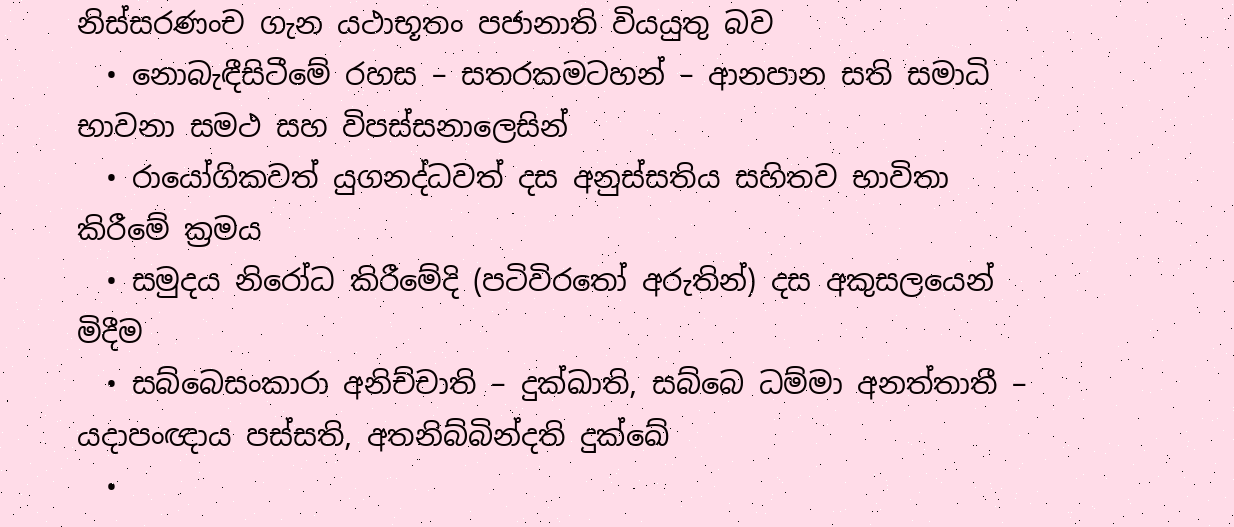නිස්සරණංච ගැන යථාභූතං පජානාති වියයුතු බව
  • නොබැඳීසිටීමේ රහස – සතරකමටහන් – ආනපාන සති සමාධි භාවනා සමථ සහ විපස්සනාලෙසින්
  • රායෝගිකවත් යුගනද්ධවත් දස අනුස්සතිය සහිතව භාවිතා කිරීමේ ක්‍රමය
  • සමුදය නිරෝධ කිරීමේදි (පටිවිරතෝ අරුතින්) දස අකුසලයෙන් මිදීම
  • සබ්බෙසංකාරා අනිච්චාති – දුක්ඛාති, සබ්බෙ ධම්මා අනත්තාතී – යදාපංඥාය පස්සති, අතනිබ්බින්දති දුක්ඛේ
  •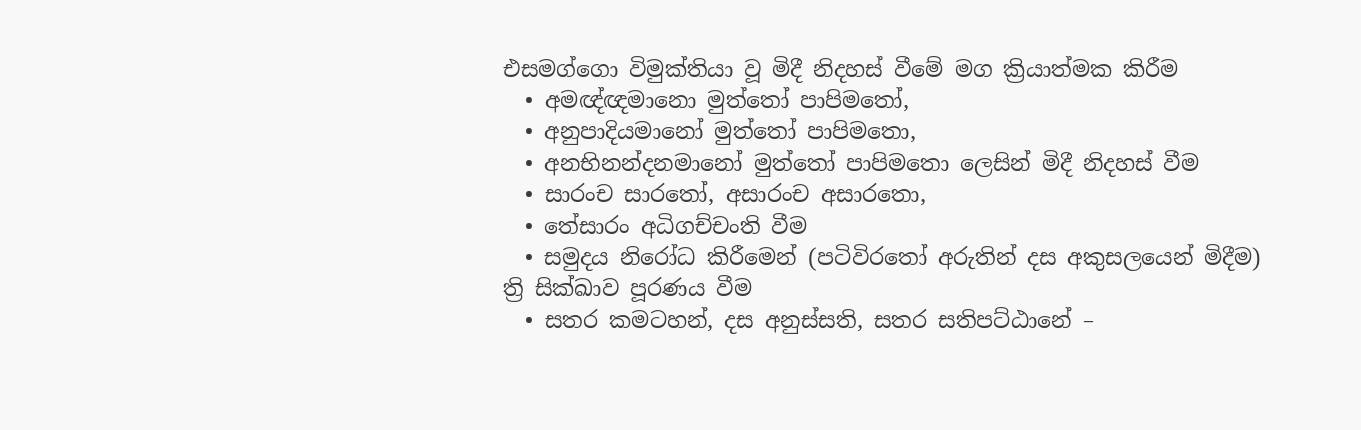එසමග්ගො විමුක්තියා වූ මිදී නිදහස් වීමේ මග ක්‍රියාත්මක කිරීම
  • අමඥ්ඥමානො මුත්තෝ පාපිමතෝ,
  • අනුපාදියමානෝ මුත්තෝ පාපිමතො,
  • අනභිනන්දනමානෝ මුත්තෝ පාපිමතො ලෙසින් මිදී නිදහස් වීම
  • සාරංච සාරතෝ, අසාරංච අසාරතො,
  • තේසාරං අධිගච්චංති වීම
  • සමුදය නිරෝධ කිරීමෙන් (පටිවිරතෝ අරුතින් දස අකුසලයෙන් මිදීම) ත්‍රි සික්ඛාව පූරණය වීම
  • සතර කමටහන්, දස අනුස්සති, සතර සතිපට්ඨානේ –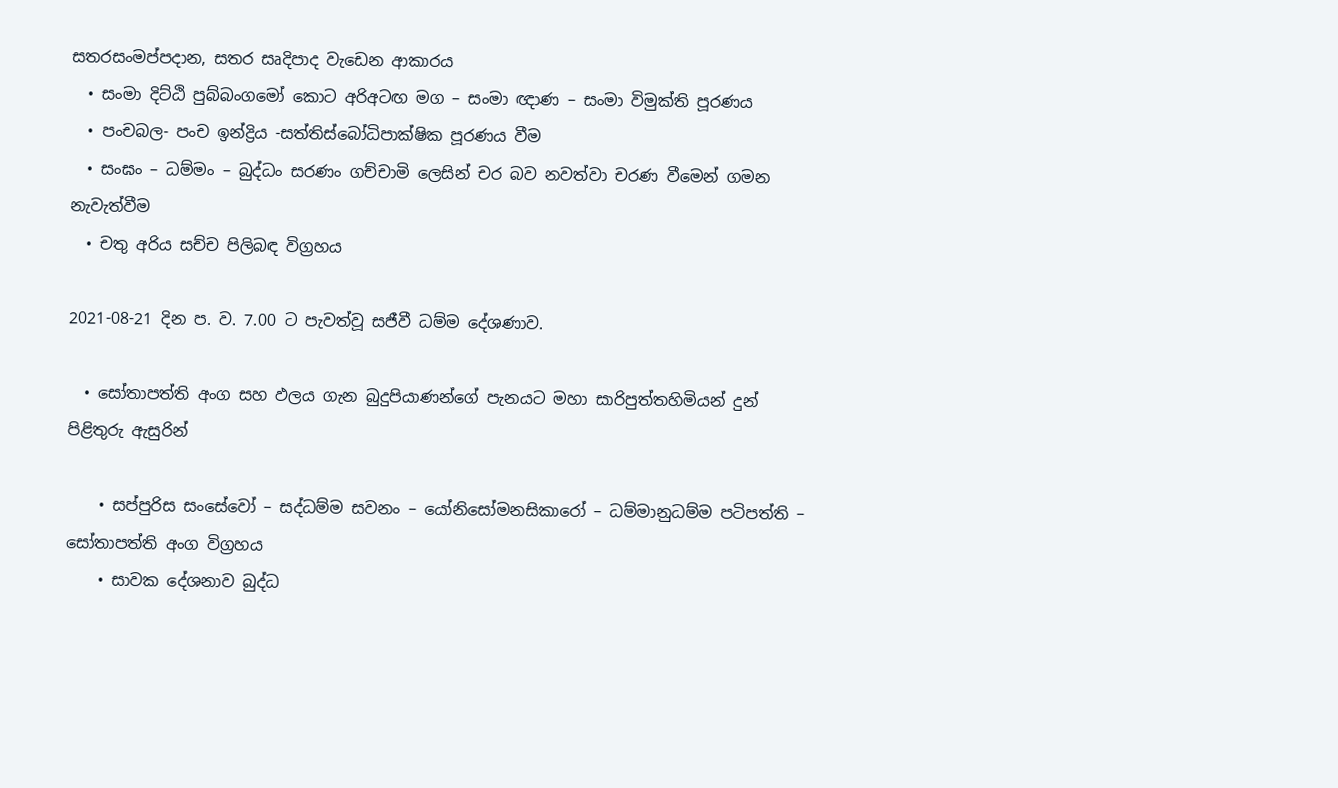සතරසංමප්පදාන, සතර සෘදිපාද වැඩෙන ආකාරය
  • සංමා දිට්ඨි පුබ්බංගමෝ කොට අරිඅටඟ මග – සංමා ඥාණ – සංමා විමුක්ති පූරණය
  • පංචබල- පංච ඉන්ද්‍රිය -සත්තිස්බෝධිපාක්ෂික පූරණය වීම
  • සංඝං – ධම්මං – බුද්ධං සරණං ගච්චාමි ලෙසින් චර බව නවත්වා චරණ වීමෙන් ගමන නැවැත්වීම
  • චතු අරිය සච්ච පිලිබඳ විග්‍රහය

2021-08-21 දින ප. ව. 7.00 ට පැවත්වූ සජීවී ධම්ම දේශණාව.

  • සෝතාපත්ති අංග සහ ඵලය ගැන බුදුපියාණන්ගේ පැනයට මහා සාරිපුත්තහිමියන් දුන් පිළිතුරු ඇසුරින්

    • සප්පුරිස සංසේවෝ – සද්ධම්ම සවනං – යෝනිසෝමනසිකාරෝ – ධම්මානුධම්ම පටිපත්ති – සෝතාපත්ති අංග විග්‍රහය
    • සාවක දේශනාව බුද්ධ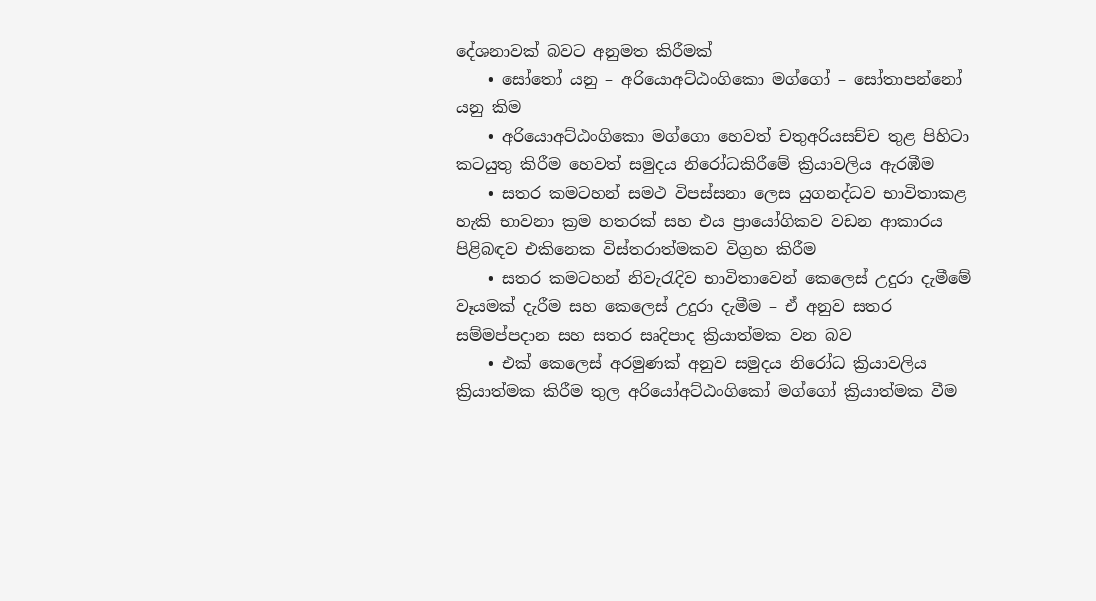දේශනාවක් බවට අනුමත කිරීමක්
    • සෝතෝ යනු – අරියොඅට්ඨංගිකො මග්ගෝ – සෝතාපන්නෝ යනු කිම
    • අරියොඅට්ඨංගිකො මග්ගො හෙවත් චතුඅරියසච්ච තුළ පිහිටා කටයුතු කිරීම හෙවත් සමුදය නිරෝධකිරීමේ ක්‍රියාවලිය ඇරඹීම
    • සතර කමටහන් සමථ විපස්සනා ලෙස යුගනද්ධව භාවිතාකළ හැකි භාවනා ක්‍රම හතරක් සහ එය ප්‍රායෝගිකව වඩන ආකාරය පිළිබඳව එකිනෙක විස්තරාත්මකව විග්‍රහ කිරීම
    • සතර කමටහන් නිවැරැදිව භාවිතාවෙන් කෙලෙස් උදුරා දැමීමේ වෑයමක් දැරීම සහ කෙලෙස් උදුරා දැමීම – ඒ අනුව සතර සම්මප්පදාන සහ සතර සෘදිපාද ක්‍රියාත්මක වන බව
    • එක් කෙලෙස් අරමුණක් අනුව සමුදය නිරෝධ ක්‍රියාවලිය ක්‍රියාත්මක කිරීම තුල අරියෝඅට්ඨංගිකෝ මග්ගෝ ක්‍රියාත්මක වීම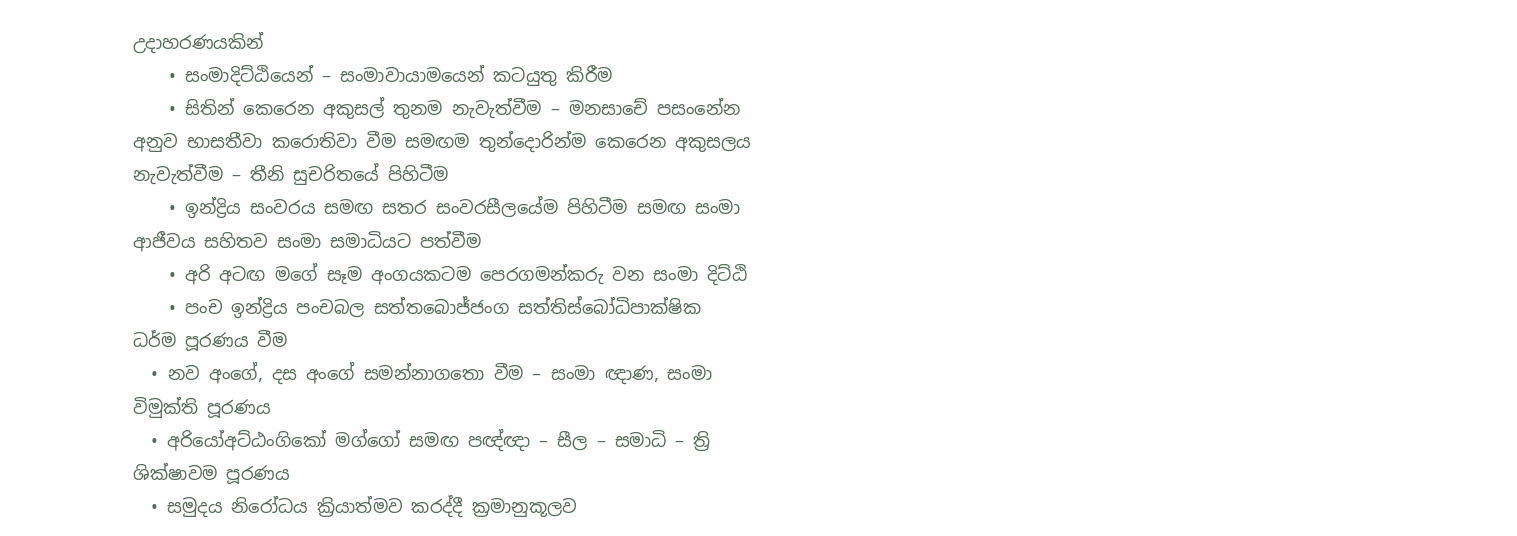උදාහරණයකින්
    • සංමාදිට්ඨියෙන් – සංමාවායාමයෙන් කටයුතු කිරීම
    • සිතින් කෙරෙන අකුසල් තුනම නැවැත්වීම – මනසාචේ පසංනේන අනුව භාසතීවා කරොතිවා වීම සමඟම තුන්දොරින්ම කෙරෙන අකුසලය නැවැත්වීම – තීනි සුචරිතයේ පිහිටීම
    • ඉන්ද්‍රිය සංවරය සමඟ සතර සංවරසීලයේම පිහිටීම සමඟ සංමා ආජීවය සහිතව සංමා සමාධියට පත්වීම
    • අරි අටඟ මගේ සෑම අංගයකටම පෙරගමන්කරු වන සංමා දිට්ඨි
    • පංච ඉන්ද්‍රිය පංචබල සත්තබොජ්ජංග සත්තිස්බෝධිපාක්ෂික ධර්ම පූරණය වීම
  • නව අංගේ, දස අංගේ සමන්නාගතො වීම – සංමා ඥාණ, සංමා විමුක්ති පූරණය
  • අරියෝඅට්ඨංගිකෝ මග්ගෝ සමඟ පඥ්ඥා – සීල – සමාධි – ත්‍රි ශික්ෂාවම පූරණය
  • සමුදය නිරෝධය ක්‍රියාත්මව කරද්දී ක්‍රමානුකූලව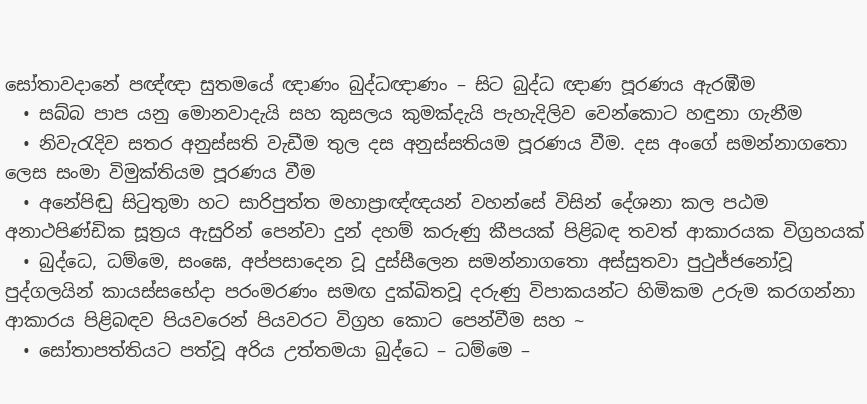සෝතාවදානේ පඥ්ඥා සුතමයේ ඥාණං බුද්ධඥාණං – සිට බුද්ධ ඥාණ පූරණය ඇරඹීම
  • සබ්බ පාප යනු මොනවාදැයි සහ කුසලය කුමක්දැයි පැහැදිලිව වෙන්කොට හඳුනා ගැනීම
  • නිවැරැදිව සතර අනුස්සති වැඩීම තුල දස අනුස්සතියම පූරණය වීම. දස අංගේ සමන්නාගතො ලෙස සංමා විමුක්තියම පූරණය වීම
  • අනේපිඬු සිටුතුමා හට සාරිපුත්ත මහාප්‍රාඥ්ඥයන් වහන්සේ විසින් දේශනා කල පඨම අනාථපිණ්ඩික සූත්‍රය ඇසුරින් පෙන්වා දුන් දහම් කරුණු කීපයක් පිළිබඳ තවත් ආකාරයක විග්‍රහයක්
  • බුද්ධෙ, ධම්මෙ, සංඝෙ, අප්පසාදෙන වූ දුස්සීලෙන සමන්නාගතො අස්සුතවා පුථුජ්ජනෝවූ පුද්ගලයින් කායස්සභේදා පරංමරණං සමඟ දුක්ඛිතවූ දරුණු විපාකයන්ට හිමිකම උරුම කරගන්නා ආකාරය පිළිබඳව පියවරෙන් පියවරට විග්‍රහ කොට පෙන්වීම සහ ~
  • සෝතාපත්තියට පත්වූ අරිය උත්තමයා බුද්ධෙ – ධම්මෙ –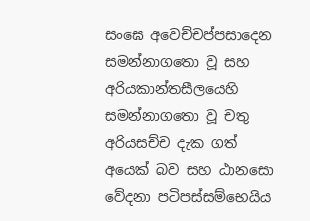සංඝෙ අවෙච්චප්පසාදෙන සමන්නාගතො වූ සහ අරියකාන්තසීලයෙහි සමන්නාගතො වූ චතු අරියසච්ච දැක ගත් අයෙක් බව සහ ඨානසො වේදනා පටිපස්සම්භෙයිය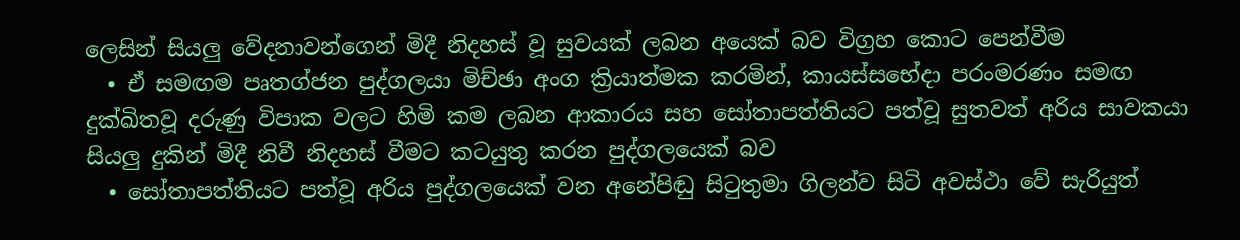ලෙසින් සියලු වේදනාවන්ගෙන් මිදී නිදහස් වූ සුවයක් ලබන අයෙක් බව විග්‍රහ කොට පෙන්වීම
  • ඒ සමඟම පෘතග්ජන පුද්ගලයා මිච්ඡා අංග ක්‍රියාත්මක කරමින්, කායස්සභේදා පරංමරණං සමඟ දුක්ඛිතවූ දරුණු විපාක වලට හිමි කම ලබන ආකාරය සහ සෝතාපත්තියට පත්වූ සුතවත් අරිය සාවකයා සියලු දුකින් මිදී නිවී නිදහස් වීමට කටයුතු කරන පුද්ගලයෙක් බව
  • සෝතාපත්තියට පත්වූ අරිය පුද්ගලයෙක් වන අනේපිඬු සිටුතුමා ගිලන්ව සිටි අවස්ථා වේ සැරියුත්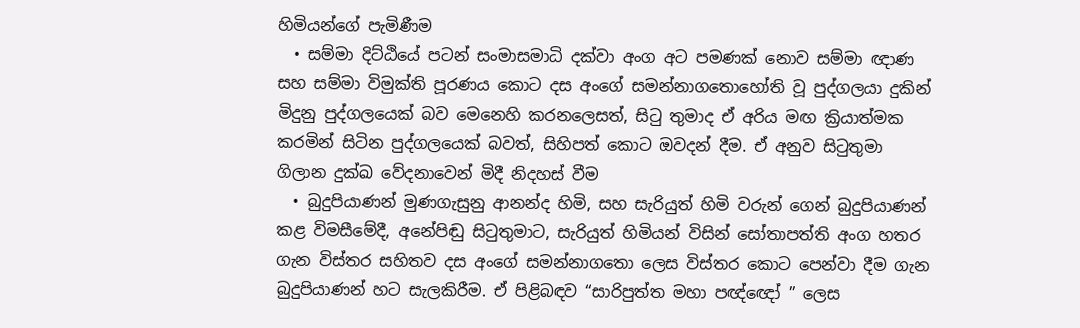හිමියන්ගේ පැමිණීම
  • සම්මා දිට්ඨියේ පටන් සංමාසමාධි දක්වා අංග අට පමණක් නොව සම්මා ඥාණ සහ සම්මා විමුක්ති පූරණය කොට දස අංගේ සමන්නාගතොහෝති වූ පුද්ගලයා දුකින් මිදුනු පුද්ගලයෙක් බව මෙනෙහි කරනලෙසත්, සිටු තුමාද ඒ අරිය මඟ ක්‍රියාත්මක කරමින් සිටින පුද්ගලයෙක් බවත්, සිහිපත් කොට ඔවදන් දීම. ඒ අනුව සිටුතුමා ගිලාන දුක්ඛ වේදනාවෙන් මිදී නිදහස් වීම
  • බුදුපියාණන් මුණගැසුනු ආනන්ද හිමි, සහ සැරියුත් හිමි වරුන් ගෙන් බුදුපියාණන් කළ විමසීමේදී, අනේපිඬු සිටුතුමාට, සැරියුත් හිමියන් විසින් සෝතාපත්ති අංග හතර ගැන විස්තර සහිතව දස අංගේ සමන්නාගතො ලෙස විස්තර කොට පෙන්වා දීම ගැන බුදුපියාණන් හට සැලකිරීම. ඒ පිළිබඳව “සාරිපුත්ත මහා පඥ්ඥෝ ” ලෙස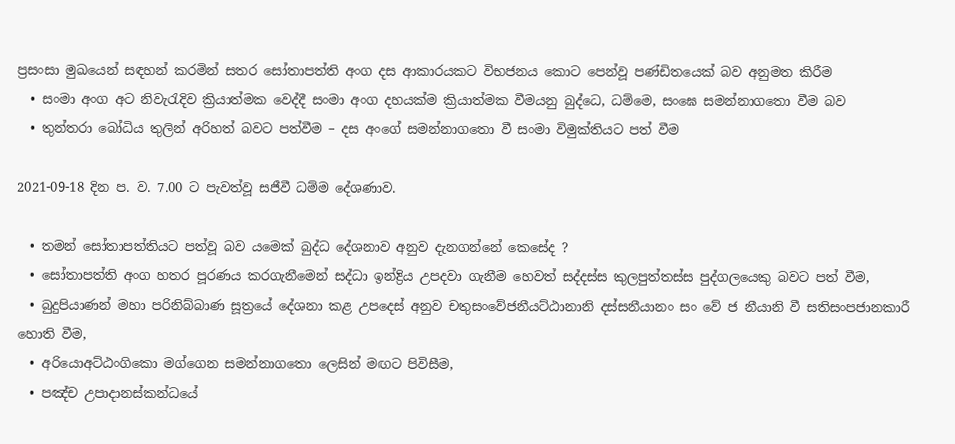ප්‍රසංසා මුඛයෙන් සඳහන් කරමින් සතර සෝතාපත්ති අංග දස ආකාරයකට විභජනය කොට පෙන්වූ පණ්ඩිතයෙක් බව අනුමත කිරීම
  • සංමා අංග අට නිවැරැදිව ක්‍රියාත්මක වෙද්දී සංමා අංග දහයක්ම ක්‍රියාත්මක වීමයනු බුද්ධෙ, ධම්මෙ, සංඝෙ සමන්නාගතො වීම බව
  • තුන්තරා බෝධිය තුලින් අරිහත් බවට පත්වීම – දස අංගේ සමන්නාගතො වී සංමා විමුක්තියට පත් වීම

2021-09-18 දින ප. ව. 7.00 ට පැවත්වූ සජීවී ධම්ම දේශණාව.

  • තමන් සෝතාපත්තියට පත්වූ බව යමෙක් බුද්ධ දේශනාව අනුව දැනගන්නේ කෙසේද ?
  • සෝතාපත්ති අංග හතර පූරණය කරගැනීමෙන් සද්ධා ඉන්ද්‍රිය උපදවා ගැනීම හෙවත් සද්දස්ස කුලපුත්තස්ස පුද්ගලයෙකු බවට පත් වීම,
  • බුදුපියාණන් මහා පරිනිබ්බාණ සූත්‍රයේ දේශනා කළ උපදෙස් අනුව චතුසංවේජනීයට්ඨානානි දස්සනීයානං සං වේ ජ නීයානි වී සතිසංපජානකාරී හොති වීම,
  • අරියොඅට්ඨංගිකො මග්ගෙන සමන්නාගතො ලෙසින් මඟට පිවිසීම,
  • පඤ්ච උපාදානස්කන්ධයේ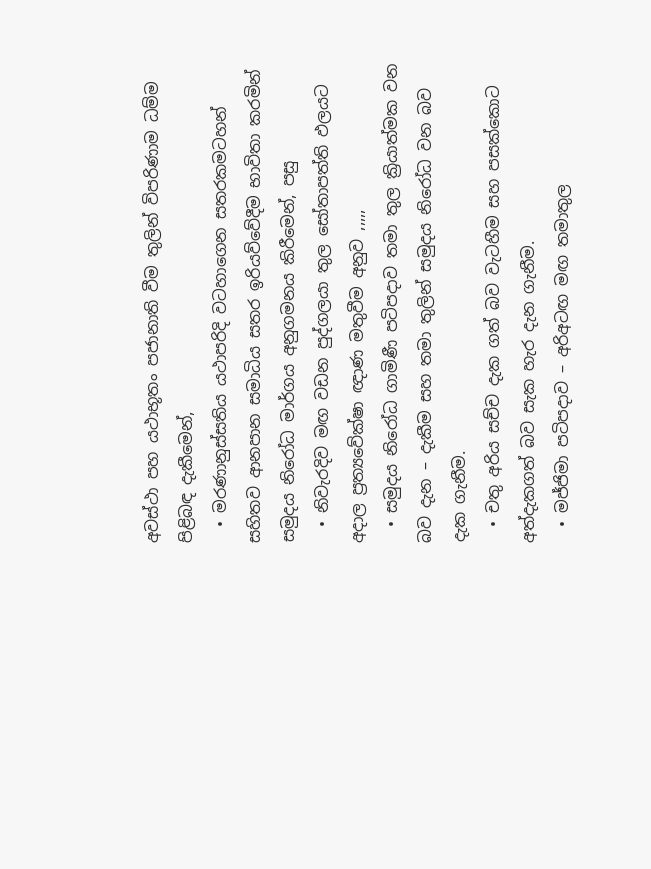අවස්ථා පහ යථාභූතං පජානාති වීම තුලින් විපරිණාම ධම්ම පිළිබඳ දැකීමෙන්,
  • මරණානුස්සතිය යථාපරිදි වටහාගෙන සතරකමටහන් සහිතව ආනපාන සමාධිය සතර ඉරියව්වේදීම භාවිතා කරමින් සමුදය නිරෝධ මාර්ගය අනුගමනය කිරීමෙන්, පසු
  • නිවැරදිව මඟ වඩන පුද්ගලයා තුල සෝතාපත්ති ඵලයට අදාල ප්‍රත්‍යවේක්ෂා ඥාණ මතුවීම අනුව ,,,,,
  • සමුදය නිරෝධ ගාමිණී පටිපදාව තමා තුල ක්‍රියාත්මක වන බව දැන – දැකීම සහ තමා තුලින් සමුදය නිරෝධ වන බව දැක ගැනීම.
  • චතු අරිය සච්ච දැක ගත් බව වැටහීම සහ පසක්කොට අත්දැකගත් බව සැක හැර දැන ගැනීම.
  • මජ්ජිමා පටිපදාව – අරිඅටඟ මඟ තමාතුල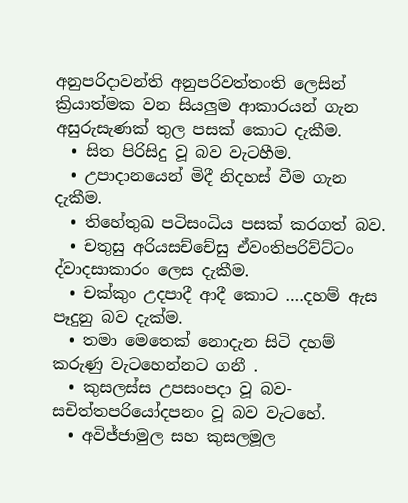අනුපරිදාවන්ති අනුපරිවත්තංති ලෙසින් ක්‍රියාත්මක වන සියලුම ආකාරයන් ගැන අසුරුසැණක් තුල පසක් කොට දැකීම.
  • සිත පිරිසිදු වූ බව වැටහීම.
  • උපාදානයෙන් මිදී නිදහස් වීම ගැන දැකීම.
  • තිහේතුඛ පටිසංධිය පසක් කරගත් බව.
  • චතුසු අරියසච්චේසු ඒවංතිපරිව්ට්ටං ද්වාදසාකාරං ලෙස දැකීම.
  • චක්කුං උදපාදී ආදී කොට ….දහම් ඇස පෑදුනු බව දැක්ම.
  • තමා මෙතෙක් නොදැන සිටි දහම් කරුණු වැටහෙන්නට ගනී .
  • කුසලස්ස උපසංපදා වූ බව- සචිත්තපරියෝදපනං වූ බව වැටහේ.
  • අවිජ්ජාමුල සහ කුසලමූල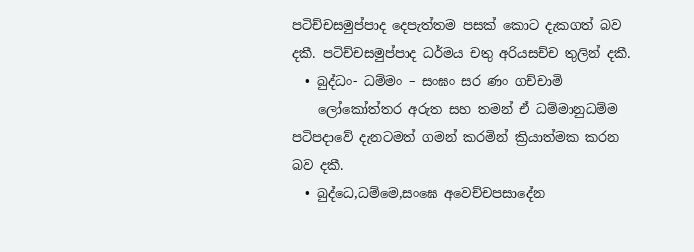පටිච්චසමුප්පාද දෙපැත්තම පසක් කොට දැකගත් බව දකී. පටිච්චසමුප්පාද ධර්මය චතු අරියසච්ච තුලින් දකී.
  • බුද්ධං- ධම්මං – සංඝං සර ණං ගච්චාමි
    ලෝකෝත්තර අරුත සහ තමන් ඒ ධම්මානුධම්ම පටිපදාවේ දැනටමත් ගමන් කරමින් ක්‍රියාත්මක කරන බව දකී.
  • බුද්ධෙ,ධම්මෙ,සංඝෙ අවෙච්චපසාදේන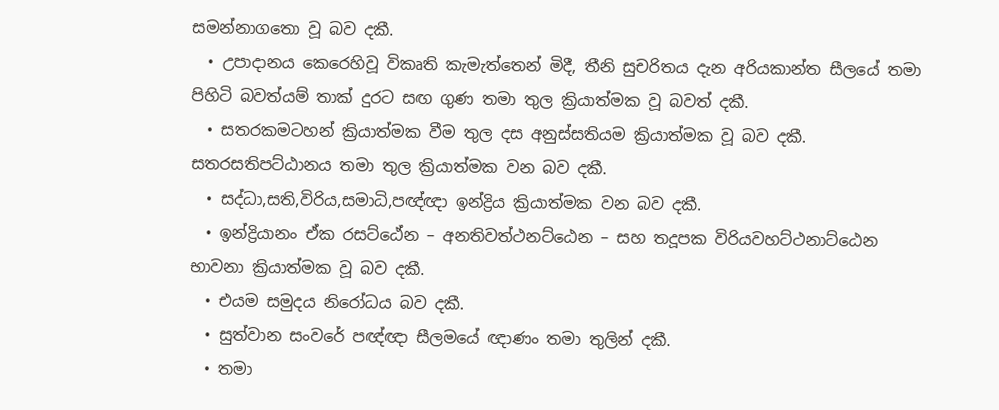සමන්නාගතො වූ බව දකී.
  • උපාදානය කෙරෙහිවූ විකෘති කැමැත්තෙන් මිදී, තීනි සුචරිතය දැන අරියකාන්ත සීලයේ තමා පිහිටි බවත්යම් තාක් දුරට සඟ ගුණ තමා තුල ක්‍රියාත්මක වූ බවත් දකී.
  • සතරකමටහන් ක්‍රියාත්මක වීම තුල දස අනුස්සතියම ක්‍රියාත්මක වූ බව දකී. සතරසතිපට්ඨානය තමා තුල ක්‍රියාත්මක වන බව දකී.
  • සද්ධා,සති,විරිය,සමාධි,පඥ්ඥා ඉන්ද්‍රිය ක්‍රියාත්මක වන බව දකී.
  • ඉන්ද්‍රියානං ඒක රසට්ඨේන – අනතිවත්ථනට්ඨෙන – සහ තදූපක විරියවහට්ථනාට්ඨෙන භාවනා ක්‍රියාත්මක වූ බව දකී.
  • එයම සමුදය නිරෝධය බව දකී.
  • සුත්වාන සංවරේ පඥ්ඥා සීලමයේ ඥාණං තමා තුලින් දකී.
  • තමා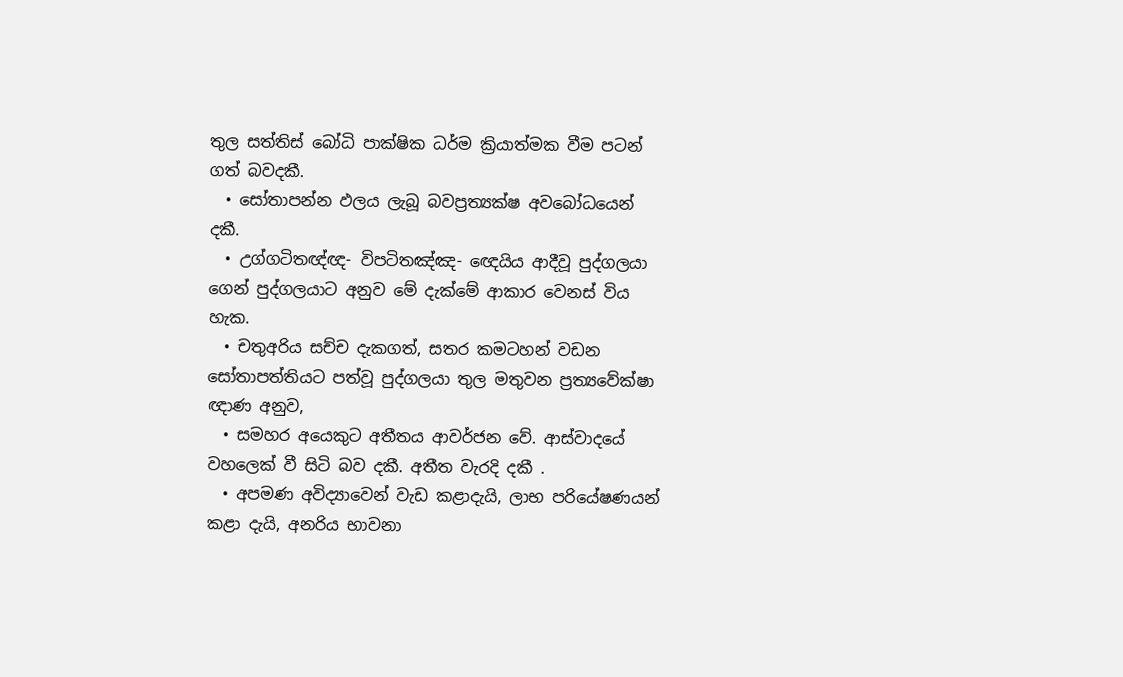තුල සත්තිස් බෝධි පාක්ෂික ධර්ම ක්‍රියාත්මක වීම පටන් ගත් බවදකී.
  • සෝතාපන්න ඵලය ලැබූ බවප්‍රත්‍යක්ෂ අවබෝධයෙන් දකී.
  • උග්ගටිතඥ්ඥ- විපටිතඤ්ඤ- ඥෙයිය ආදීවූ පුද්ගලයා ගෙන් පුද්ගලයාට අනුව මේ දැක්මේ ආකාර වෙනස් විය හැක.
  • චතුඅරිය සච්ච දැකගත්, සතර කමටහන් වඩන සෝතාපත්තියට පත්වූ පුද්ගලයා තුල මතුවන ප්‍රත්‍යවේක්ෂා ඥාණ අනුව,
  • සමහර අයෙකුට අතීතය ආවර්ජන වේ. ආස්වාදයේ වහලෙක් වී සිටි බව දකී. අතීත වැරදි දකී .
  • අපමණ අවිද්‍යාවෙන් වැඩ කළාදැයි, ලාභ පරියේෂණයන් කළා දැයි, අනරිය භාවනා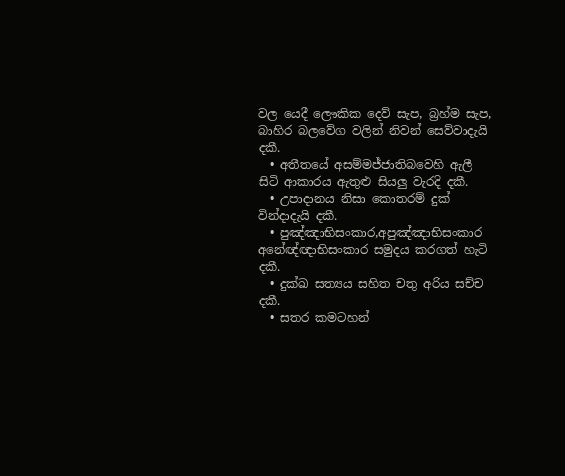වල යෙදී ලෞකික දෙව් සැප, බ්‍රහ්ම සැප, බාහිර බලවේග වලින් නිවන් සෙව්වාදැයි දකී.
  • අතීතයේ අසම්මජ්ජාතිබවෙහි ඇලී සිටි ආකාරය ඇතුළු සියලු වැරදි දකී.
  • උපාදානය නිසා කොතරම් දුක් වින්දාදැයි දකී.
  • පුඤ්ඤාභිසංකාර,අපුඤ්ඤාභිසංකාර අනේඥ්ඥාභිසංකාර සමුදය කරගත් හැටි දකී.
  • දුක්ඛ සත්‍යය සහිත චතු අරිය සච්ච දකී.
  • සතර කමටහන්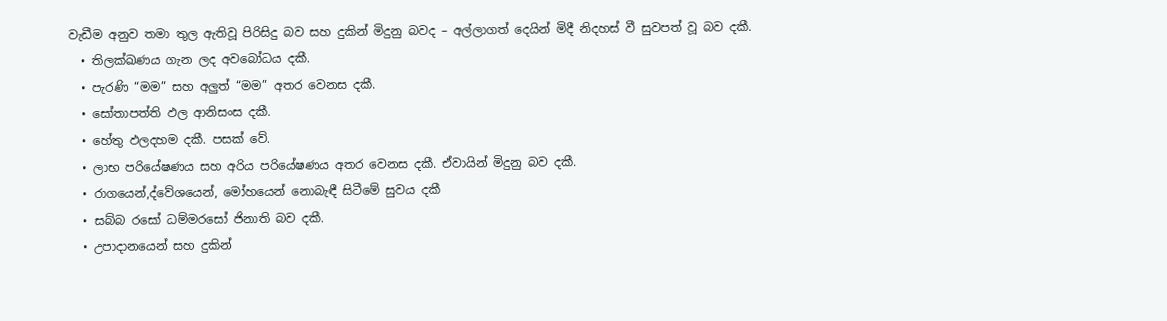වැඩීම අනුව තමා තුල ඇතිවූ පිරිසිදු බව සහ දුකින් මිදුනු බවද – අල්ලාගත් දෙයින් මිදී නිදහස් වී සුවපත් වූ බව දකී.
  • තිලක්ඛණය ගැන ලද අවබෝධය දකී.
  • පැරණි “මම” සහ අලුත් “මම” අතර වෙනස දකී.
  • සෝතාපත්ති ඵල ආනිසංස දකී.
  • හේතු ඵලදහම දකී. පසක් වේ.
  • ලාභ පරියේෂණය සහ අරිය පරියේෂණය අතර වෙනස දකී. ඒවායින් මිදුනු බව දකී.
  • රාගයෙන්,ද්වේශයෙන්, මෝහයෙන් නොබැඳී සිටීමේ සුවය දකී
  • සබ්බ රසෝ ධම්මරසෝ ජිනාති බව දකී.
  • උපාදානයෙන් සහ දුකින්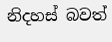නිදහස් බවත්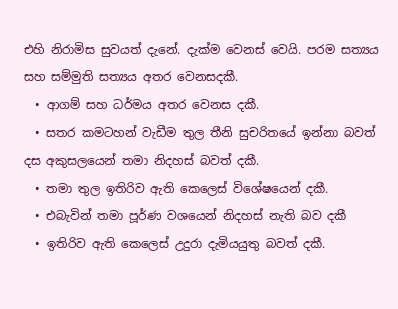එහි නිරාමිස සුවයත් දැනේ. දැක්ම වෙනස් වෙයි. පරම සත්‍යය සහ සම්මුති සත්‍යය අතර වෙනසදකී.
  • ආගම් සහ ධර්මය අතර වෙනස දකී.
  • සතර කමටහන් වැඩීම තුල තීනි සුචරිතයේ ඉන්නා බවත් දස අකුසලයෙන් තමා නිදහස් බවත් දකී.
  • තමා තුල ඉතිරිව ඇති කෙලෙස් විශේෂයෙන් දකී.
  • එබැවින් තමා පූර්ණ වශයෙන් නිදහස් නැති බව දකී
  • ඉතිරිව ඇති කෙලෙස් උදුරා දැමියයුතු බවත් දකී.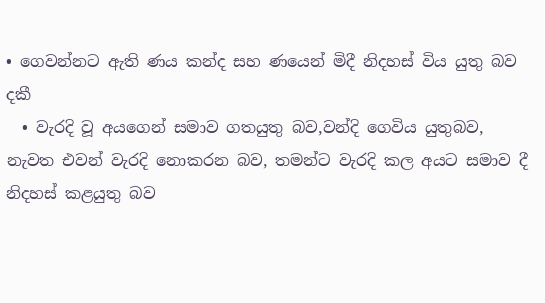• ගෙවන්නට ඇති ණය කන්ද සහ ණයෙන් මිදී නිදහස් විය යුතු බව දකී
  • වැරදි වූ අයගෙන් සමාව ගතයුතු බව,වන්දි ගෙවිය යුතුබව, නැවත එවන් වැරදි නොකරන බව, තමන්ට වැරදි කල අයට සමාව දී නිදහස් කළයුතු බව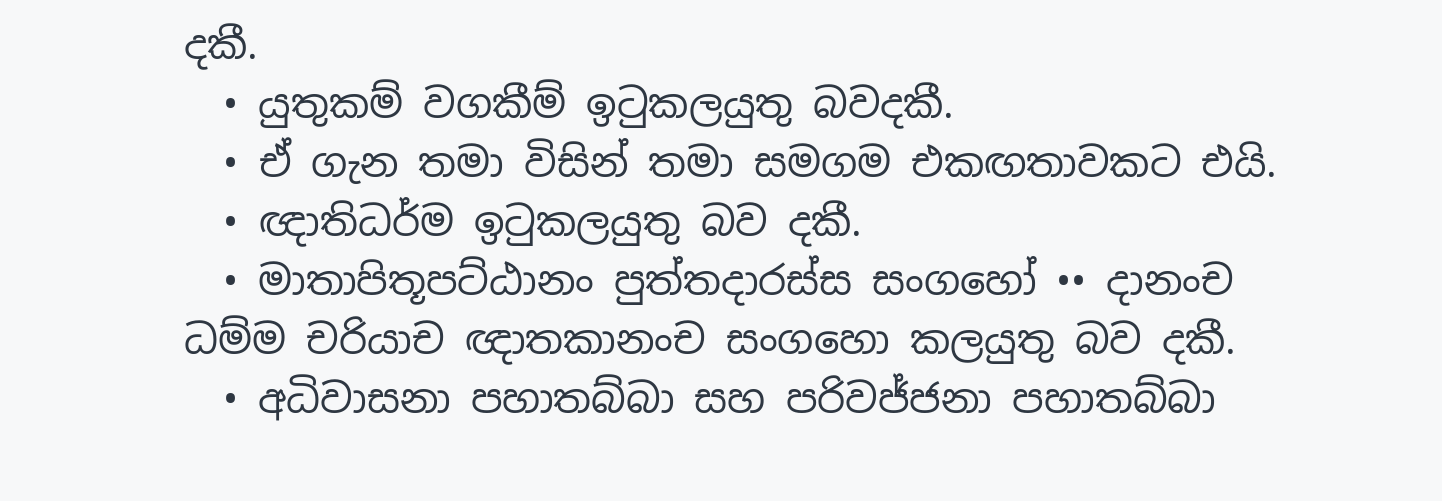දකී.
  • යුතුකම් වගකීම් ඉටුකලයුතු බවදකී.
  • ඒ ගැන තමා විසින් තමා සමගම එකඟතාවකට එයි.
  • ඥාතිධර්ම ඉටුකලයුතු බව දකී.
  • මාතාපිතූපට්ඨානං පුත්තදාරස්ස සංගහෝ •• දානංච ධම්ම චරියාච ඥාතකානංච සංගහො කලයුතු බව දකී.
  • අධිවාසනා පහාතබ්බා සහ පරිවජ්ජනා පහාතබ්බා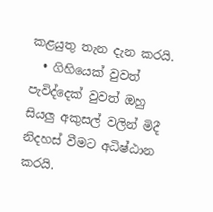කළයුතු තැන දැන කරයි.
  • ගිහියෙක් වුවත් පැවිද්දෙක් වුවත් ඔහු සියලු අකුසල් වලින් මිදී නිදහස් වීමට අධිෂ්ඨාන කරයි.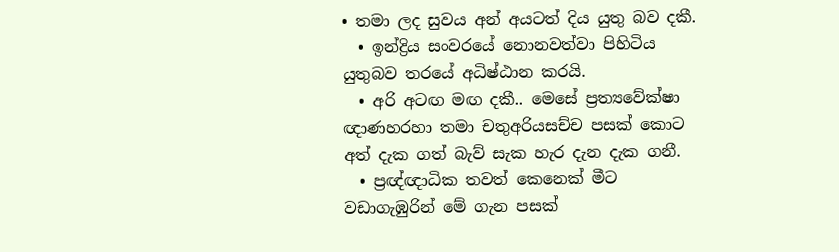• තමා ලද සුවය අන් අයටත් දිය යුතු බව දකී.
  • ඉන්ද්‍රිය සංවරයේ නොනවත්වා පිහිටිය යුතුබව තරයේ අධිෂ්ඨාන කරයි.
  • අරි අටඟ මඟ දකී.. මෙසේ ප්‍රත්‍යවේක්ෂා ඥාණහරහා තමා චතුඅරියසච්ච පසක් කොට අත් දැක ගත් බැව් සැක හැර දැන දැක ගනී.
  • ප්‍රඥ්ඥාධික තවත් කෙනෙක් මීට වඩාගැඹුරින් මේ ගැන පසක්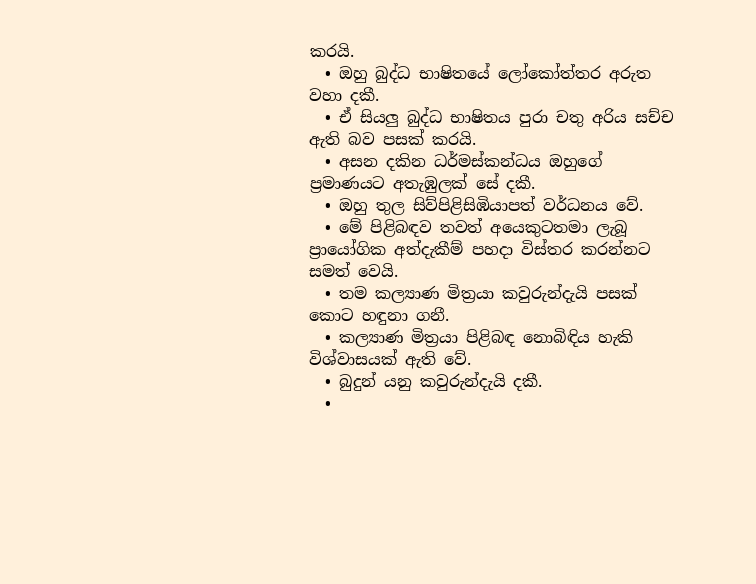කරයි.
  • ඔහු බුද්ධ භාෂිතයේ ලෝකෝත්තර අරුත වහා දකී.
  • ඒ සියලු බුද්ධ භාෂිතය පුරා චතු අරිය සච්ච ඇති බව පසක් කරයි.
  • අසන දකින ධර්මස්කන්ධය ඔහුගේ ප්‍රමාණයට අතැඹුලක් සේ දකී.
  • ඔහු තුල සිව්පිළිසිඹියාපත් වර්ධනය වේ.
  • මේ පිළිබඳව තවත් අයෙකුටතමා ලැබූ ප්‍රායෝගික අත්දැකීම් පහදා විස්තර කරන්නට සමත් වෙයි.
  • තම කල්‍යාණ මිත්‍රයා කවුරුන්දැයි පසක් කොට හඳුනා ගනී.
  • කල්‍යාණ මිත්‍රයා පිළිබඳ නොබිඳිය හැකි විශ්වාසයක් ඇති වේ.
  • බුදුන් යනු කවුරුන්දැයි දකී.
  •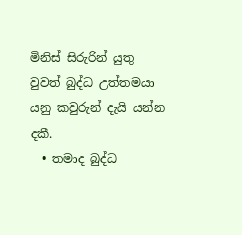මිනිස් සිරුරින් යුතු වුවත් බුද්ධ උත්තමයා යනු කවුරුන් දැයි යන්න දකී.
  • තමාද බුද්ධ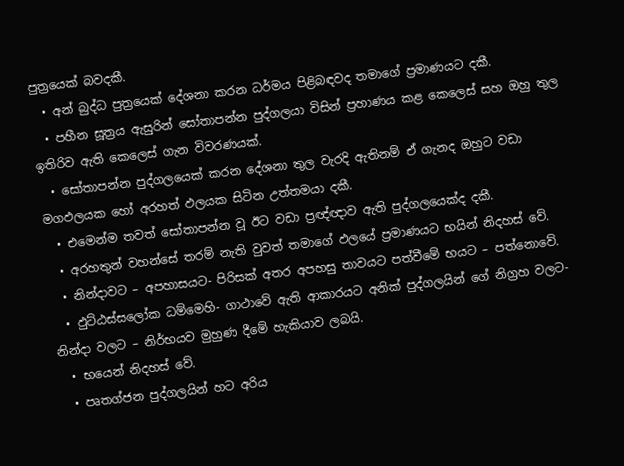පුත්‍රයෙක් බවදකී.
  • අන් බුද්ධ පුත්‍රයෙක් දේශනා කරන ධර්මය පිළිබඳවද තමාගේ ප්‍රමාණයට දකී.
  • පහීන සූත්‍රය ඇසුරින් සෝතාපන්න පුද්ගලයා විසින් ප්‍රහාණය කළ කෙලෙස් සහ ඔහු තුල ඉතිරිව ඇති කෙලෙස් ගැන විවරණයක්.
  • සෝතාපන්න පුද්ගලයෙක් කරන දේශනා තුල වැරදි ඇතිනම් ඒ ගැනද ඔහුට වඩා මගඵලයක හෝ අරහත් ඵලයක සිටින උත්තමයා දකී.
  • එමෙන්ම තවත් සෝතාපන්න වූ ඊට වඩා ප්‍රඥ්ඥාව ඇති පුද්ගලයෙක්ද දකී.
  • අරහතුන් වහන්සේ තරම් නැති වුවත් තමාගේ ඵලයේ ප්‍රමාණයට භයින් නිදහස් වේ.
  • නින්දාවට – අපහාසයට- පිරිසක් අතර අපහසු තාවයට පත්වීමේ භයට – පත්නොවේ.
  • ඵුට්ඨස්සලෝක ධම්මෙහි- ගාථාවේ ඇති ආකාරයට අනික් පුද්ගලයින් ගේ නිග්‍රහ වලට- නින්දා වලට – නිර්භයව මුහුණ දීමේ හැකියාව ලබයි.
  • භයෙන් නිදහස් වේ.
  • පෘතග්ජන පුද්ගලයින් හට අරිය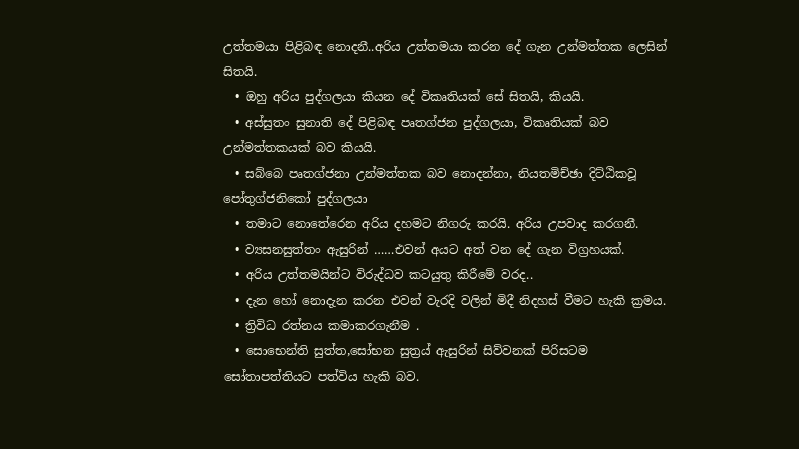උත්තමයා පිළිබඳ නොදනී..අරිය උත්තමයා කරන දේ ගැන උන්මත්තක ලෙසින් සිතයි.
  • ඔහු අරිය පුද්ගලයා කියන දේ විකෘතියක් සේ සිතයි, කියයි.
  • අස්සුතං සුනාති දේ පිළිබඳ පෘතග්ජන පුද්ගලයා, විකෘතියක් බව උන්මත්තකයක් බව කියයි.
  • සබ්බෙ පෘතග්ජනා උන්මත්තක බව නොදන්නා, නියතමිච්ඡා දිට්ඨිකවූ පෝතුග්ජනිකෝ පුද්ගලයා
  • තමාට නොතේරෙන අරිය දහමට නිගරු කරයි. අරිය උපවාද කරගනී.
  • ව්‍යසනසුත්තං ඇසුරින් ……එවන් අයට අත් වන දේ ගැන විග්‍රහයක්.
  • අරිය උත්තමයින්ට විරුද්ධව කටයුතු කිරීමේ වරද..
  • දැන හෝ නොදැන කරන එවන් වැරදි වලින් මිදී නිදහස් වීමට හැකි ක්‍රමය.
  • ත්‍රිවිධ රත්නය කමාකරගැනීම .
  • සොභෙන්ති සුත්ත,සෝභන සුත්‍රය් ඇසුරින් සිව්වනක් පිරිසටම සෝතාපත්තියට පත්විය හැකි බව.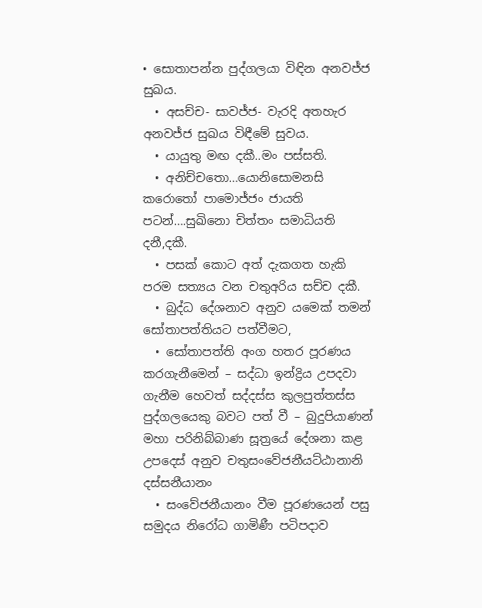• සොතාපන්න පුද්ගලයා විඳින අනවජ්ජ සුඛය.
  • අසච්ච- සාවජ්ජ- වැරදි අතහැර අනවජ්ජ සුඛය විඳීමේ සුවය.
  • යායුතු මඟ දකී..මං පස්සති.
  • අනිච්චතො…යොනිසොමනසි කරොතෝ පාමොජ්ජං ජායති පටන්….සුඛිනො චිත්තං සමාධියති දනී,දකී.
  • පසක් කොට අත් දැකගත හැකි පරම සත්‍යය වන චතුඅරිය සච්ච දකී.
  • බුද්ධ දේශනාව අනුව යමෙක් තමන් සෝතාපත්තියට පත්වීමට,
  • සෝතාපත්ති අංග හතර පූරණය කරගැනීමෙන් – සද්ධා ඉන්ද්‍රිය උපදවා ගැනීම හෙවත් සද්දස්ස කුලපුත්තස්ස පුද්ගලයෙකු බවට පත් වී – බුදුපියාණන් මහා පරිනිබ්බාණ සූත්‍රයේ දේශනා කළ උපදෙස් අනුව චතුසංවේජනීයට්ඨානානි දස්සනීයානං
  • සංවේජනීයානං වීම පූරණයෙන් පසු සමුදය නිරෝධ ගාමිණී පටිපදාව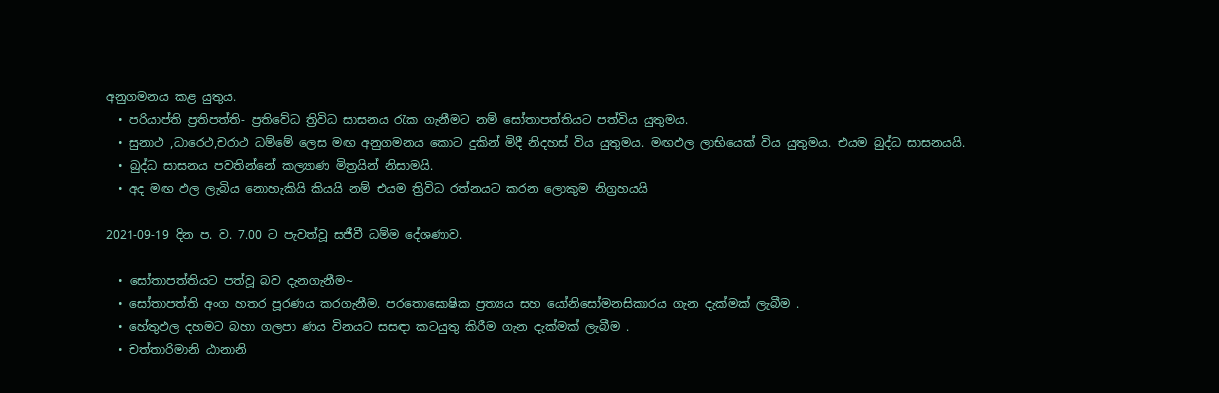අනුගමනය කළ යුතුය.
  • පරියාප්ති ප්‍රතිපත්ති- ප්‍රතිවේධ ත්‍රිවිධ සාසනය රැක ගැනීමට නම් සෝතාපත්තියට පත්විය යුතුමය.
  • සුනාථ ,ධාරෙථ,චරාථ ධම්මේ ලෙස මඟ අනුගමනය කොට දුකින් මිදී නිදහස් විය යුතුමය. මඟඵල ලාභියෙක් විය යුතුමය. එයම බුද්ධ සාසනයයි.
  • බුද්ධ සාසනය පවතින්නේ කල්‍යාණ මිත්‍රයින් නිසාමයි.
  • අද මඟ ඵල ලැබිය නොහැකියි කියයි නම් එයම ත්‍රිවිධ රත්නයට කරන ලොකුම නිග්‍රහයයි

2021-09-19 දින ප. ව. 7.00 ට පැවත්වූ සජීවී ධම්ම දේශණාව.

  • සෝතාපත්තියට පත්වූ බව දැනගැනීම~
  • සෝතාපත්ති අංග හතර පූරණය කරගැනීම. පරතොඝොෂික ප්‍රත්‍යය සහ යෝනිසෝමනසිකාරය ගැන දැක්මක් ලැබීම .
  • හේතුඵල දහමට බහා ගලපා ණය විනයට සසඳා කටයුතු කිරීම ගැන දැක්මක් ලැබීම .
  • චත්තාරිමානි ඨානානි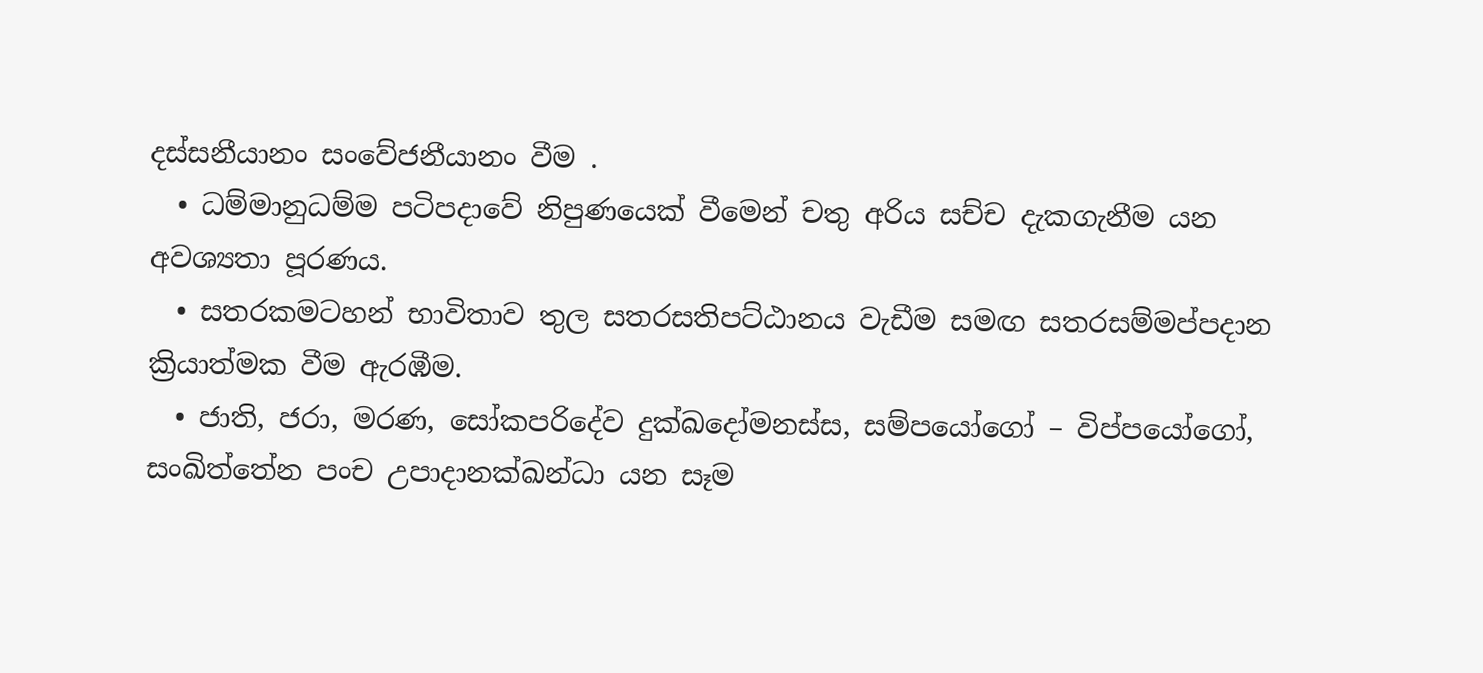දස්සනීයානං සංවේජනීයානං වීම .
  • ධම්මානුධම්ම පටිපදාවේ නිපුණයෙක් වීමෙන් චතු අරිය සච්ච දැකගැනීම යන අවශ්‍යතා පූරණය.
  • සතරකමටහන් භාවිතාව තුල සතරසතිපට්ඨානය වැඩීම සමඟ සතරසම්මප්පදාන ක්‍රියාත්මක වීම ඇරඹීම.
  • ජාති, ජරා, මරණ, සෝකපරිදේව දුක්ඛදෝමනස්ස, සම්පයෝගෝ – විප්පයෝගෝ, සංඛිත්තේන පංච උපාදානක්ඛන්ධා යන සෑම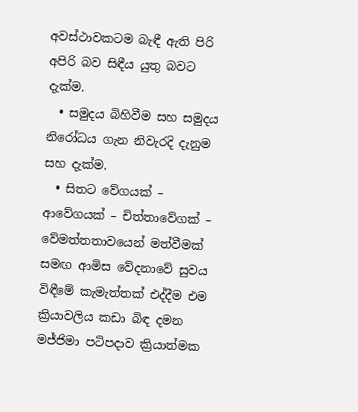අවස්ථාවකටම බැඳී ඇති පිරි අපිරි බව සිඳීය යුතු බවට දැක්ම.
  • සමුදය බිහිවීම සහ සමුදය නිරෝධය ගැන නිවැරදි දැනුම සහ දැක්ම.
  • සිතට වේගයක් – ආවේගයක් – චිත්තාවේගක් – වේමත්තතාවයෙන් මත්වීමක් සමඟ ආමිස වේදනාවේ සුවය විඳීමේ කැමැත්තක් එද්දීම එම ක්‍රියාවලිය කඩා බිඳ දමන මජ්ජිමා පටිපදාව ක්‍රියාත්මක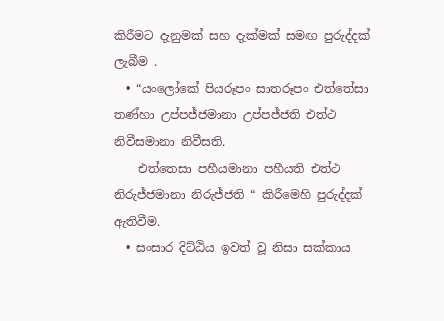කිරීමට දැනුමක් සහ දැක්මක් සමඟ පුරුද්දක් ලැබීම .
  • “යංලෝකේ පියරූපං සාතරූපං එත්තේසා තණ්හා උප්පජ්ජමානා උප්පජ්ජති එත්ථ නිවීසමානා නිවීසති.
    එත්තෙසා පහීයමානා පහීයති එත්ථ නිරුජ්ජමානා නිරුජ්ජති “ කිරීමෙහි පුරුද්දක් ඇතිවීම.
  • සංසාර දිට්ඨිය ඉවත් වූ නිසා සක්කාය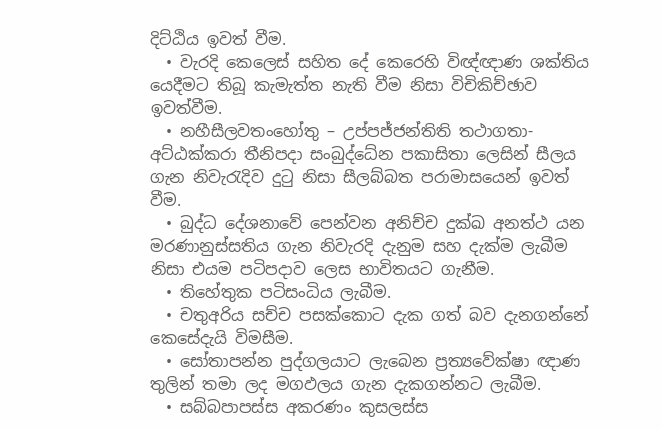දිට්ඨිය ඉවත් වීම.
  • වැරදි කෙලෙස් සහිත දේ කෙරෙහි විඥ්ඥාණ ශක්තිය යෙදීමට තිබූ කැමැත්ත නැති වීම නිසා විචිකිච්ඡාව ඉවත්වීම.
  • නහීසීලවතංහෝතු – උප්පජ්ජන්තිති තථාගතා- අට්ඨක්කරා තීනිපදා සංබුද්ධේන පකාසිතා ලෙසින් සීලය ගැන නිවැරැදිව දුටු නිසා සීලබ්බත පරාමාසයෙන් ඉවත් වීම.
  • බුද්ධ දේශනාවේ පෙන්වන අනිච්ච දුක්ඛ අනත්ථ යන මරණානුස්සතිය ගැන නිවැරදි දැනුම සහ දැක්ම ලැබීම නිසා එයම පටිපදාව ලෙස භාවිතයට ගැනීම.
  • තිහේතුක පටිසංධිය ලැබීම.
  • චතුඅරිය සච්ච පසක්කොට දැක ගත් බව දැනගන්නේ කෙසේදැයි විමසීම.
  • සෝතාපන්න පුද්ගලයාට ලැබෙන ප්‍රත්‍යවේක්ෂා ඥාණ තුලින් තමා ලද මගඵලය ගැන දැකගන්නට ලැබීම.
  • සබ්බපාපස්ස අකරණං කුසලස්ස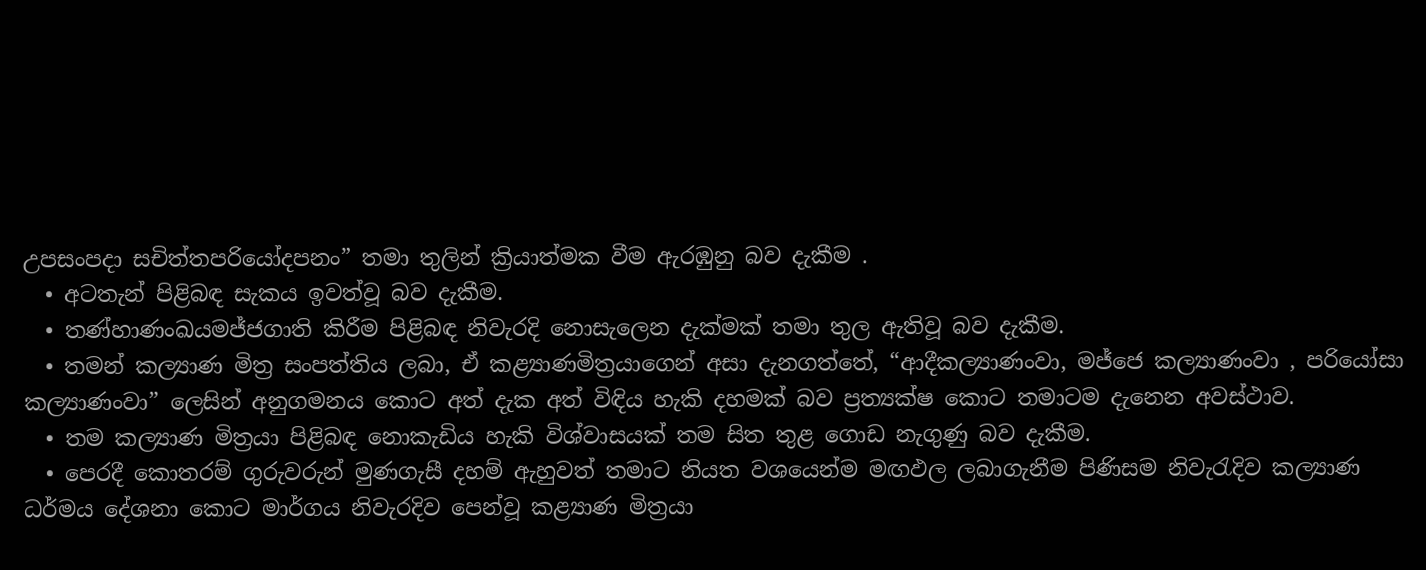උපසංපදා සචිත්තපරියෝදපනං” තමා තුලින් ක්‍රියාත්මක වීම ඇරඹුනු බව දැකීම .
  • අටතැන් පිළිබඳ සැකය ඉවත්වූ බව දැකීම.
  • තණ්හාණංඛයමජ්ජගාති කිරීම පිළිබඳ නිවැරදි නොසැලෙන දැක්මක් තමා තුල ඇතිවූ බව දැකීම.
  • තමන් කල්‍යාණ මිත්‍ර සංපත්තිය ලබා, ඒ කළ්‍යාණමිත්‍රයාගෙන් අසා දැනගත්තේ, “ආදීකල්‍යාණංවා, මජ්ජෙ කල්‍යාණංවා , පරියෝසා කල්‍යාණංවා” ලෙසින් අනුගමනය කොට අත් දැක අත් විඳිය හැකි දහමක් බව ප්‍රත්‍යක්ෂ කොට තමාටම දැනෙන අවස්ථාව.
  • තම කල්‍යාණ මිත්‍රයා පිළිබඳ නොකැඩිය හැකි විශ්වාසයක් තම සිත තුළ ගොඩ නැගුණු බව දැකීම.
  • පෙරදී කොතරම් ගුරුවරුන් මුණගැසී දහම් ඇහුවත් තමාට නියත වශයෙන්ම මඟඵල ලබාගැනීම පිණිසම නිවැරැදිව කල්‍යාණ ධර්මය දේශනා කොට මාර්ගය නිවැරදිව පෙන්වූ කළ්‍යාණ මිත්‍රයා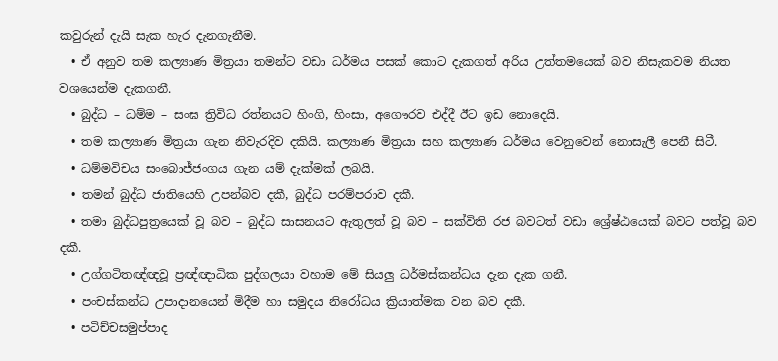කවුරුන් දැයි සැක හැර දැනගැනීම.
  • ඒ අනුව තම කල්‍යාණ මිත්‍රයා තමන්ට වඩා ධර්මය පසක් කොට දැකගත් අරිය උත්තමයෙක් බව නිසැකවම නියත වශයෙන්ම දැකගනී.
  • බුද්ධ – ධම්ම – සංඝ ත්‍රිවිධ රත්නයට හිංගි, හිංසා, අගෞරව එද්දී ඊට ඉඩ නොදෙයි.
  • තම කල්‍යාණ මිත්‍රයා ගැන නිවැරදිව දකියි. කල්‍යාණ මිත්‍රයා සහ කල්‍යාණ ධර්මය වෙනුවෙන් නොසැලී පෙනී සිටී.
  • ධම්මවිචය සංබොජ්ජංගය ගැන යම් දැක්මක් ලබයි.
  • තමන් බුද්ධ ජාතියෙහි උපන්බව දකී, බුද්ධ පරම්පරාව දකී.
  • තමා බුද්ධපුත්‍රයෙක් වූ බව – බුද්ධ සාසනයට ඇතුලත් වූ බව – සක්විති රජ බවටත් වඩා ශ්‍රේෂ්ඨයෙක් බවට පත්වූ බව දකී.
  • උග්ගටිතඥ්ඥවූ ප්‍රඥ්ඥාධික පුද්ගලයා වහාම මේ සියලු ධර්මස්කන්ධය දැන දැක ගනී.
  • පංචස්කන්ධ උපාදානයෙන් මිදීම හා සමුදය නිරෝධය ක්‍රියාත්මක වන බව දකී.
  • පටිච්චසමුප්පාද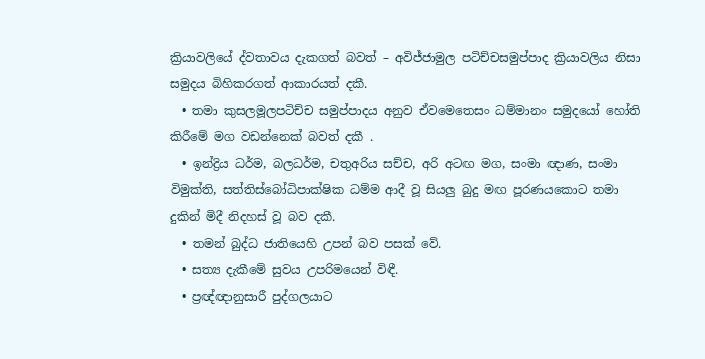ක්‍රියාවලියේ ද්වතාවය දැකගත් බවත් – අවිජ්ජාමුල පටිච්චසමුප්පාද ක්‍රියාවලිය නිසා සමුදය බිහිකරගත් ආකාරයත් දකී.
  • තමා කුසලමූලපටිච්ච සමුප්පාදය අනුව ඒවමෙතෙසං ධම්මානං සමුදයෝ හෝති කිරීමේ මග වඩන්නෙක් බවත් දකී .
  • ඉන්ද්‍රිය ධර්ම, බලධර්ම, චතුඅරිය සච්ච, අරි අටඟ මග, සංමා ඥාණ, සංමා විමුක්ති, සත්තිස්බෝධිපාක්ෂික ධම්ම ආදී වූ සියලු බුදු මඟ පූරණයකොට තමා දුකින් මිදී නිදහස් වූ බව දකී.
  • තමන් බුද්ධ ජාතියෙහි උපන් බව පසක් වේ.
  • සත්‍ය දැකීමේ සුවය උපරිමයෙන් විඳී.
  • ප්‍රඥ්ඥානුසාරී පුද්ගලයාට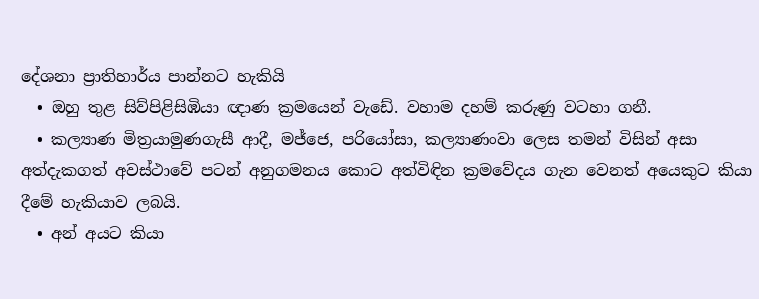දේශනා ප්‍රාතිහාර්ය පාන්නට හැකියි
  • ඔහු තුළ සිව්පිළිසිඹියා ඥාණ ක්‍රමයෙන් වැඩේ. වහාම දහම් කරුණු වටහා ගනී.
  • කල්‍යාණ මිත්‍රයාමුණගැසී ආදී, මජ්ජෙ, පරියෝසා, කල්‍යාණංවා ලෙස තමන් විසින් අසා අත්දැකගත් අවස්ථාවේ පටන් අනුගමනය කොට අත්විඳින ක්‍රමවේදය ගැන වෙනත් අයෙකුට කියා දීමේ හැකියාව ලබයි.
  • අන් අයට කියා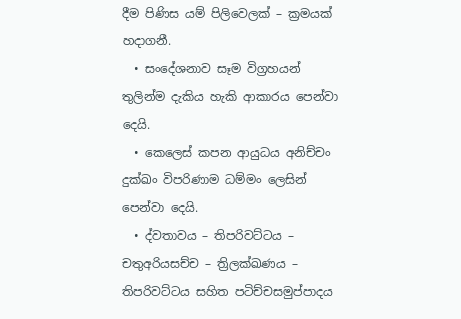දීම පිණිස යම් පිලිවෙලක් – ක්‍රමයක් හදාගනී.
  • සංදේශනාව සෑම විග්‍රහයන් තුලින්ම දැකිය හැකි ආකාරය පෙන්වා දෙයි.
  • කෙලෙස් කපන ආයුධය අනිච්චං දුක්ඛං විපරිණාම ධම්මං ලෙසින් පෙන්වා දෙයි.
  • ද්වතාවය – තිපරිවට්ටය – චතුඅරියසච්ච – ත්‍රිලක්ඛණය – තිපරිවට්ටය සහිත පටිච්චසමුප්පාදය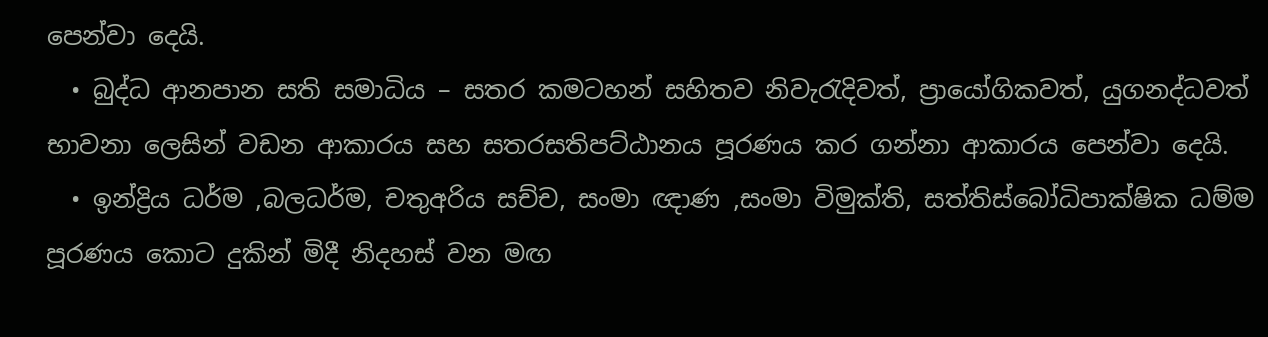පෙන්වා දෙයි.
  • බුද්ධ ආනපාන සති සමාධිය – සතර කමටහන් සහිතව නිවැරැදිවත්, ප්‍රායෝගිකවත්, යුගනද්ධවත් භාවනා ලෙසින් වඩන ආකාරය සහ සතරසතිපට්ඨානය පූරණය කර ගන්නා ආකාරය පෙන්වා දෙයි.
  • ඉන්ද්‍රිය ධර්ම ,බලධර්ම, චතුඅරිය සච්ච, සංමා ඥාණ ,සංමා විමුක්ති, සත්තිස්බෝධිපාක්ෂික ධම්ම පූරණය කොට දුකින් මිදී නිදහස් වන මඟ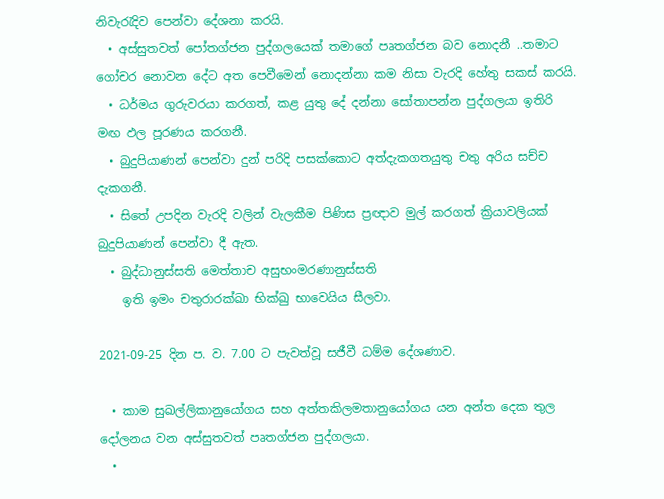නිවැරැදිව පෙන්වා දේශනා කරයි.
  • අස්සුතවත් පෝතග්ජන පුද්ගලයෙක් තමාගේ පෘතග්ජන බව නොදනී ..තමාට ගෝචර නොවන දේට අත පෙවීමෙන් නොදන්නා කම නිසා වැරදි හේතු සකස් කරයි.
  • ධර්මය ගුරුවරයා කරගත්, කළ යුතු දේ දන්නා සෝතාපන්න පුද්ගලයා ඉතිරි මඟ ඵල පූරණය කරගනී.
  • බුදුපියාණන් පෙන්වා දුන් පරිදි පසක්කොට අත්දැකගතයුතු චතු අරිය සච්ච දැකගනී.
  • සිතේ උපදින වැරදි වලින් වැලකීම පිණිස ප්‍රඥාව මුල් කරගත් ක්‍රියාවලියක් බුදුපියාණන් පෙන්වා දී ඇත.
  • බුද්ධානුස්සති මෙත්තාච අසුභංමරණානුස්සති
    ඉති ඉමං චතුරාරක්ඛා භික්ඛු භාවෙයිය සීලවා.

2021-09-25 දින ප. ව. 7.00 ට පැවත්වූ සජීවී ධම්ම දේශණාව.

  • කාම සුඛල්ලිකානුයෝගය සහ අත්තකිලමතානුයෝගය යන අන්ත දෙක තුල දෝලනය වන අස්සුතවත් පෘතග්ජන පුද්ගලයා.
  •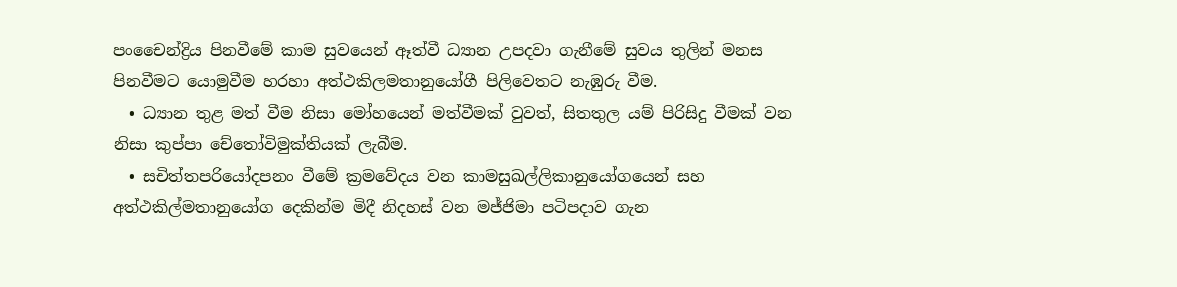පංචෛන්ද්‍රිය පිනවීමේ කාම සුවයෙන් ඈත්වී ධ්‍යාන උපදවා ගැනීමේ සුවය තුලින් මනස පිනවීමට යොමුවීම හරහා අත්ථකිලමතානුයෝගී පිලිවෙතට නැඹුරු වීම.
  • ධ්‍යාන තුළ මත් වීම නිසා මෝහයෙන් මත්වීමක් වුවත්, සිතතුල යම් පිරිසිදු වීමක් වන නිසා කුප්පා චේතෝවිමුක්තියක් ලැබීම.
  • සචිත්තපරියෝදපනං වීමේ ක්‍රමවේදය වන කාමසුඛල්ලිකානුයෝගයෙන් සහ අත්ථකිල්මතානුයෝග දෙකින්ම මිදී නිදහස් වන මජ්ජිමා පටිපදාව ගැන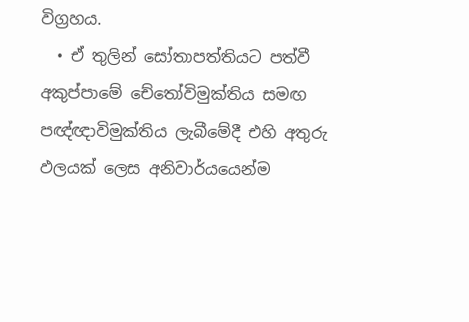විග්‍රහය.
  • ඒ තුලින් සෝතාපත්තියට පත්වී අකුප්පාමේ චේතෝවිමුක්තිය සමඟ පඥ්ඥාවිමුක්තිය ලැබීමේදී එහි අතුරු ඵලයක් ලෙස අනිවාර්යයෙන්ම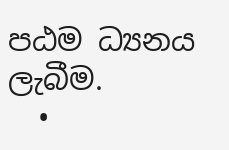පඨම ධ්‍යනය ලැබීම.
  •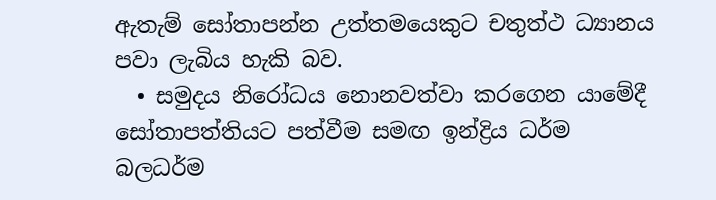ඇතැම් සෝතාපන්න උත්තමයෙකුට චතුත්ථ ධ්‍යානය පවා ලැබිය හැකි බව.
  • සමුදය නිරෝධය නොනවත්වා කරගෙන යාමේදී සෝතාපත්තියට පත්වීම සමඟ ඉන්ද්‍රිය ධර්ම බලධර්ම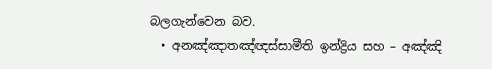බලගැන්වෙන බව.
  • අනඤ්ඤාතඤ්ඥස්සාමීති ඉන්ද්‍රිය සහ – අඤ්ඤි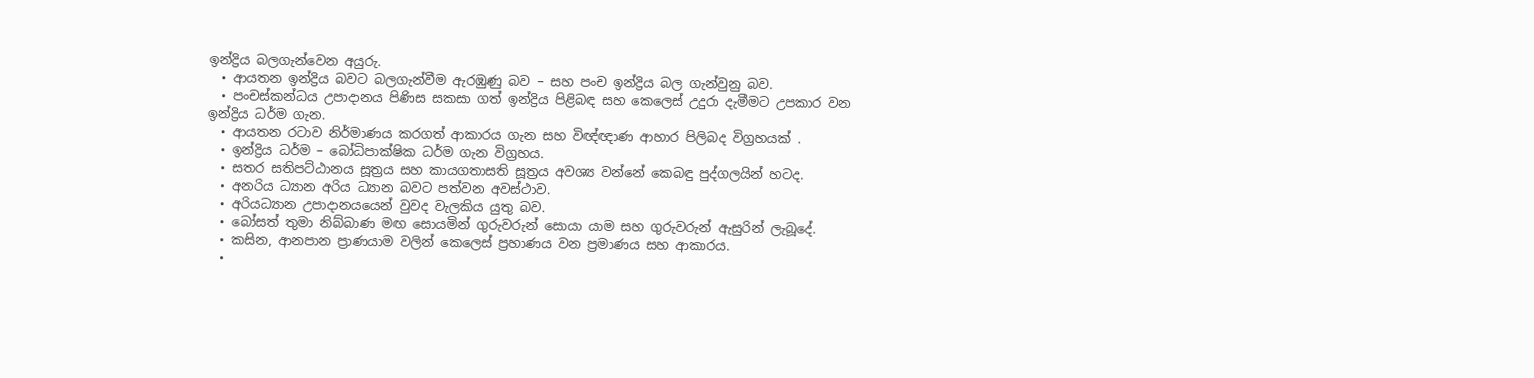ඉන්ද්‍රිය බලගැන්වෙන අයුරු.
  • ආයතන ඉන්ද්‍රිය බවට බලගැන්වීම ඇරඹුණු බව – සහ පංච ඉන්ද්‍රිය බල ගැන්වුනු බව.
  • පංචස්කන්ධය උපාදානය පිණිස සකසා ගත් ඉන්ද්‍රිය පිළිබඳ සහ කෙලෙස් උදුරා දැමීමට උපකාර වන ඉන්ද්‍රිය ධර්ම ගැන.
  • ආයතන රටාව නිර්මාණය කරගත් ආකාරය ගැන සහ විඥ්ඥාණ ආහාර පිලිබද විග්‍රහයක් .
  • ඉන්ද්‍රිය ධර්ම – බෝධිපාක්ෂික ධර්ම ගැන විග්‍රහය.
  • සතර සතිපට්ඨානය සූත්‍රය සහ කායගතාසති සූත්‍රය අවශ්‍ය වන්නේ කෙබඳු පුද්ගලයින් හටද.
  • අනරිය ධ්‍යාන අරිය ධ්‍යාන බවට පත්වන අවස්ථාව.
  • අරියධ්‍යාන උපාදානයයෙන් වුවද වැලකිය යුතු බව.
  • බෝසත් තුමා නිබ්බාණ මඟ සොයමින් ගුරුවරුන් සොයා යාම සහ ගුරුවරුන් ඇසුරින් ලැබූදේ.
  • කසින, ආනපාන ප්‍රාණයාම වලින් කෙලෙස් ප්‍රහාණය වන ප්‍රමාණය සහ ආකාරය.
  •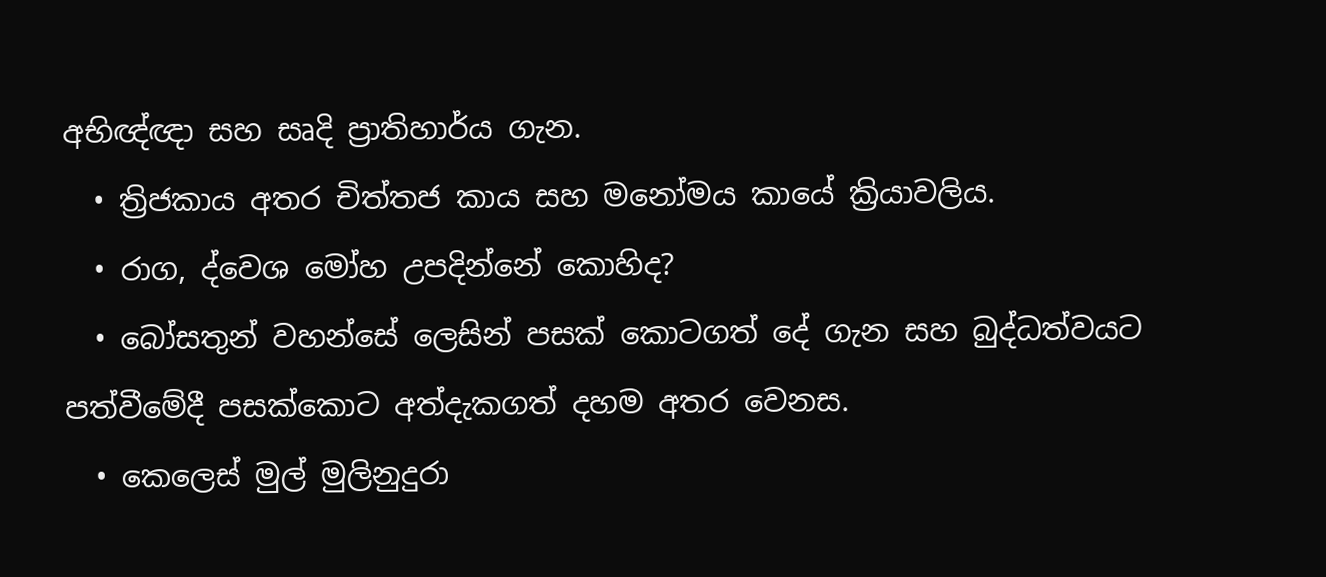අභිඥ්ඥා සහ සෘදි ප්‍රාතිහාර්ය ගැන.
  • ත්‍රිජකාය අතර චිත්තජ කාය සහ මනෝමය කායේ ක්‍රියාවලිය.
  • රාග, ද්වෙශ මෝහ උපදින්නේ කොහිද?
  • බෝසතුන් වහන්සේ ලෙසින් පසක් කොටගත් දේ ගැන සහ බුද්ධත්වයට පත්වීමේදී පසක්කොට අත්දැකගත් දහම අතර වෙනස.
  • කෙලෙස් මුල් මුලිනුදුරා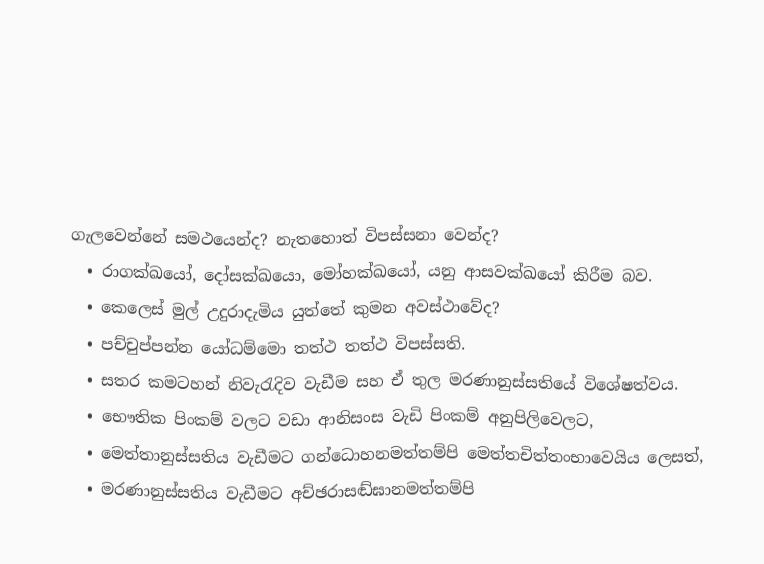ගැලවෙන්නේ සමථයෙන්ද? නැතහොත් විපස්සනා වෙන්ද?
  • රාගක්ඛයෝ, දෝසක්ඛයො, මෝහක්ඛයෝ, යනු ආසවක්ඛයෝ කිරීම බව.
  • කෙලෙස් මුල් උදුරාදැමිය යුත්තේ කුමන අවස්ථාවේද?
  • පච්චුප්පන්න යෝධම්මො තත්ථ තත්ථ විපස්සති.
  • සතර කමටහන් නිවැරැදිව වැඩීම සහ ඒ තුල මරණානුස්සතියේ විශේෂත්වය.
  • භෞතික පිංකම් වලට වඩා ආනිසංස වැඩි පිංකම් අනුපිලිවෙලට,
  • මෙත්තානුස්සතිය වැඩීමට ගන්ධොහනමත්තම්පි මෙත්තචිත්තංභාවෙයිය ලෙසත්,
  • මරණානුස්සතිය වැඩීමට අච්ඡරාසඬ්ඝානමත්තම්පි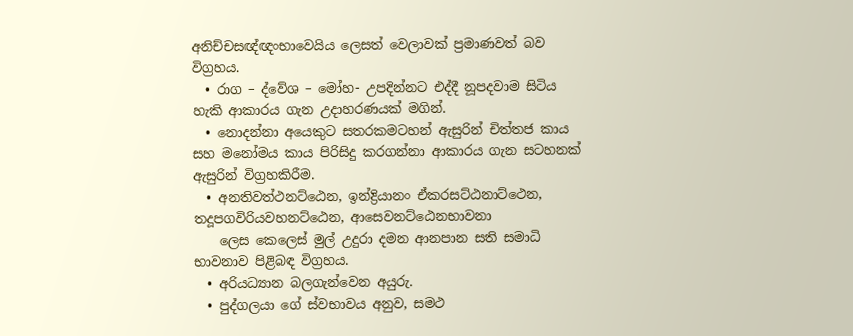අනිච්චසඥ්ඥංභාවෙයිය ලෙසත් වෙලාවක් ප්‍රමාණවත් බව විග්‍රහය.
  • රාග – ද්වේශ – මෝහ- උපදින්නට එද්දී නූපදවාම සිටිය හැකි ආකාරය ගැන උදාහරණයක් මගින්.
  • නොදන්නා අයෙකුට සතරකමටහන් ඇසුරින් චිත්තජ කාය සහ මනෝමය කාය පිරිසිදු කරගන්නා ආකාරය ගැන සටහනක් ඇසුරින් විග්‍රහකිරීම.
  • අනතිවත්ථනට්ඨෙන, ඉන්ද්‍රියානං ඒකරසට්ඨනාට්ථෙන, තදූපගවිරියවහනට්ඨෙන, ආසෙවනට්ඨෙනභාවනා
    ලෙස කෙලෙස් මුල් උදුරා දමන ආනපාන සති සමාධි භාවනාව පිළිබඳ විග්‍රහය.
  • අරියධ්‍යාන බලගැන්වෙන අයුරු.
  • පුද්ගලයා ගේ ස්වභාවය අනුව, සමථ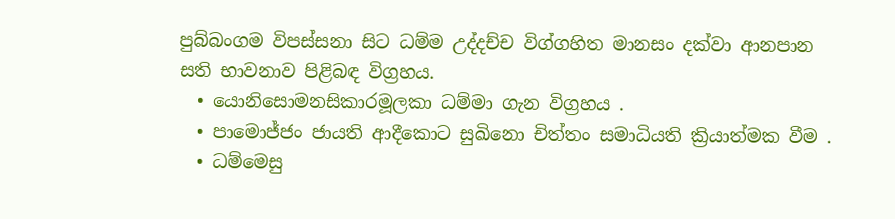පුබ්බංගම විපස්සනා සිට ධම්ම උද්දච්ච විග්ගහිත මානසං දක්වා ආනපාන සති භාවනාව පිළිබඳ විග්‍රහය.
  • යොනිසොමනසිකාරමූලකා ධම්මා ගැන විග්‍රහය .
  • පාමොජ්ජං ජායති ආදීකොට සුඛිනො චිත්තං සමාධියති ක්‍රියාත්මක වීම .
  • ධම්මෙසු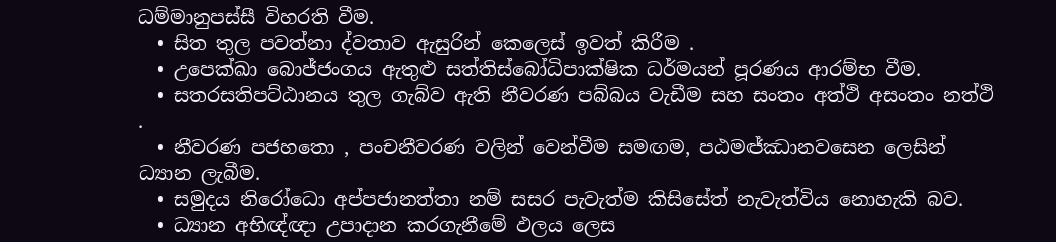ධම්මානුපස්සී විහරති වීම.
  • සිත තුල පවත්නා ද්වතාව ඇසුරින් කෙලෙස් ඉවත් කිරීම .
  • උපෙක්ඛා බොජ්ජංගය ඇතුළු සත්තිස්බෝධිපාක්ෂික ධර්මයන් පූරණය ආරම්භ වීම.
  • සතරසතිපට්ඨානය තුල ගැබ්ව ඇති නීවරණ පබ්බය වැඩීම සහ සංතං අත්ථි අසංතං නත්ථි .
  • නීවරණ පජහතො , පංචනීවරණ වලින් වෙන්වීම සමඟම, පඨමඦ්ඣානවසෙන ලෙසින් ධ්‍යාන ලැබීම.
  • සමුදය නිරෝධො අප්පජානත්තා නම් සසර පැවැත්ම කිසිසේත් නැවැත්විය නොහැකි බව.
  • ධ්‍යාන අභිඥ්ඥා උපාදාන කරගැනීමේ ඵලය ලෙස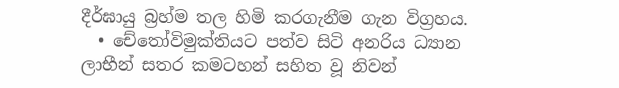දීර්ඝායු බ්‍රහ්ම තල හිමි කරගැනීම ගැන විග්‍රහය.
  • චේතෝවිමුක්තියට පත්ව සිටි අනරිය ධ්‍යාන ලාභීන් සතර කමටහන් සහිත වූ නිවන්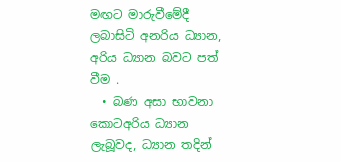මඟට මාරුවීමේදී ලබාසිටි අනරිය ධ්‍යාන, අරිය ධ්‍යාන බවට පත් වීම .
  • බණ අසා භාවනා කොටඅරිය ධ්‍යාන ලැබූවද, ධ්‍යාන තදින්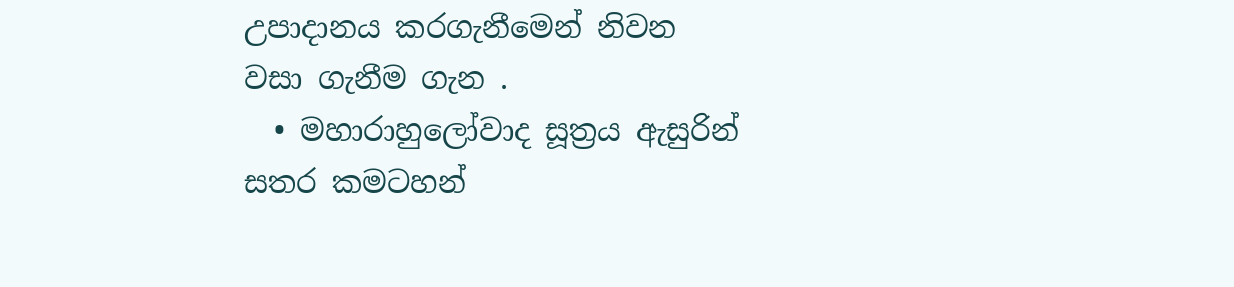උපාදානය කරගැනීමෙන් නිවන වසා ගැනීම ගැන .
  • මහාරාහුලෝවාද සූත්‍රය ඇසුරින් සතර කමටහන්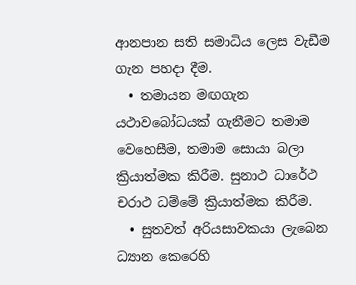ආනපාන සති සමාධිය ලෙස වැඩීම ගැන පහදා දීම.
  • තමායන මඟගැන යථාවබෝධයක් ගැනීමට තමාම වෙහෙසීම, තමාම සොයා බලා ක්‍රියාත්මක කිරීම. සුනාථ ධාරේථ චරාථ ධම්මේ ක්‍රියාත්මක කිරීම.
  • සුතවත් අරියසාවකයා ලැබෙන ධ්‍යාන කෙරෙහි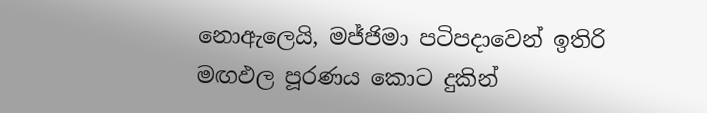නොඇලෙයි, මජ්ජිමා පටිපදාවෙන් ඉතිරි මඟඵල පූරණය කොට දුකින්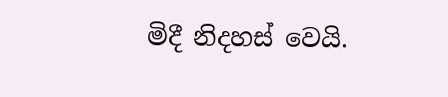මිදී නිදහස් වෙයි.